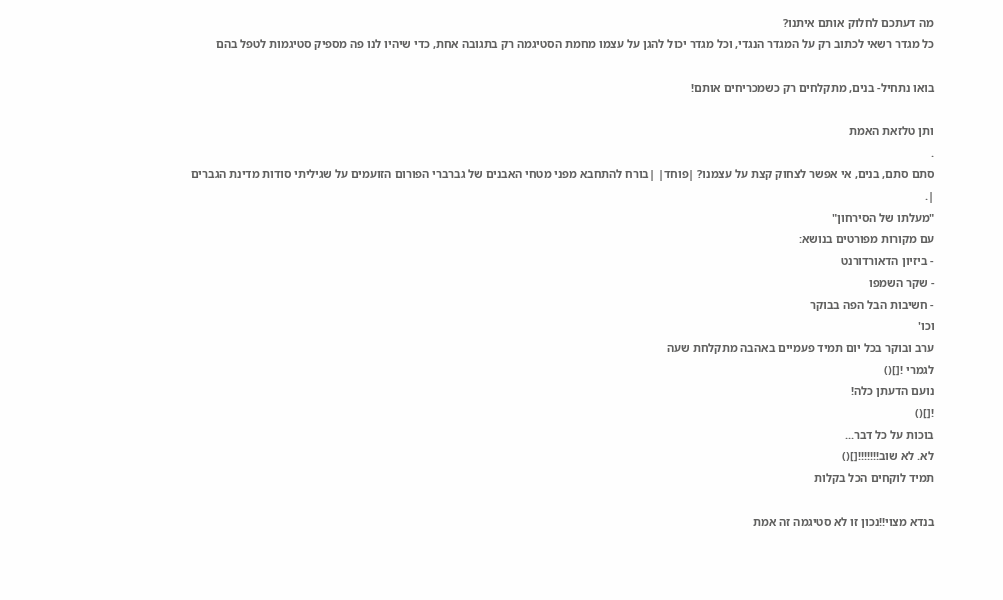מה דעתכם לחלוק אותם איתנו?
כל מגדר רשאי לכתוב רק על המגדר הנגדי, וכל מגדר יכול להגן על עצמו מחמת הסטיגמה רק בתגובה אחת, כדי שיהיו לנו פה מספיק סטיגמות לטפל בהם

בואו נתחיל- בנים, מתקלחים רק כשמכריחים אותם!

ותן טלזאת האמת
.
סתם סתם, בנים, אי אפשר לצחוק קצת על עצמנו? |פוחד| |בורח להתחבא מפני מטחי האבנים של גברברי הפורום הזועמים על שגיליתי סודות מדינת הגברים
|.
"מעלתו של הסירחון"
עם מקורות מפורטים בנושא:
- ביזיון הדאורדורנט
- שקר השמפו
- חשיבות הבל הפה בבוקר
וכו'
ערב ובוקר בכל יום תמיד פעמיים באהבה מתקלחת שעה
לגמרי ![]()
נועם הדעתן כלה!
![]()
בוכות על כל דבר...
לא. לא שוב!!!!!!![]()
תמיד לוקחים הכל בקלות

בנדא מצוי!!נכון זו לא סטיגמה זה אמת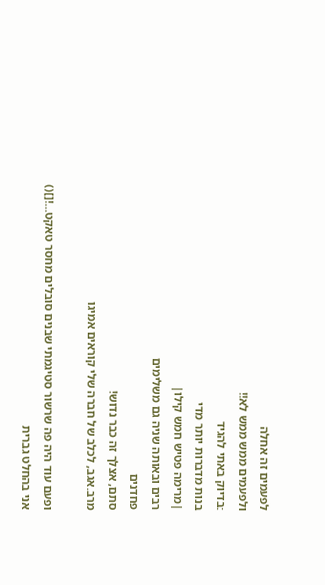לפעמים זה אחלה
ולפעמים ממש ממש לא!!
:בדיוק באתי להגיד
בנות מדברות יותר מדי
|מרימה פטיש חמש קילו|
רבים ובאותה שניה גם משלימים
פחדנים
סתם, אצלך זה כבר נדוש!
מרב.אגב, לכלב של חברה שלי קוראים אמיגו

ופעם עוד היה פה שרשור סטיגמתי שבנים סובלים מחסר טאקט...![]()
אני בהחלט גברית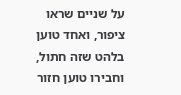על שניים שראו ציפור, ואחד טוען בלהט שזה חתול,
וחבירו טוען חזור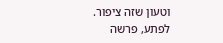וטעון שזה ציפור.
לפתע, פרשה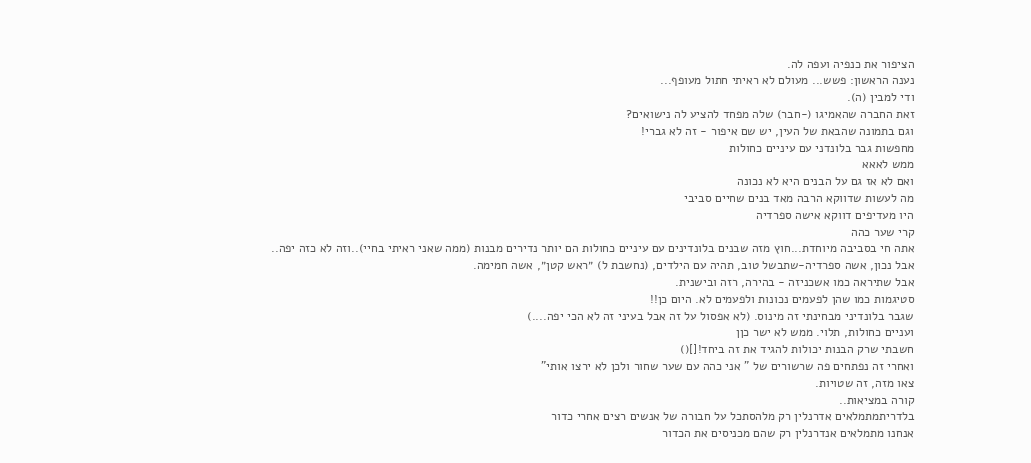הציפור את כנפיה ועפה לה.
נענה הראשון: פשש... מעולם לא ראיתי חתול מעופף...
ודי למבין (ה).
זאת החברה שהאמיגו (-חבר) שלה מפחד להציע לה נישואים?
וגם בתמונה שהבאת של העין, יש שם איפור - זה לא גברי!
מחפשות גבר בלונדני עם עיניים כחולות
ממש לאאא
ואם לא אז גם על הבנים היא לא נכונה
מה לעשות שדווקא הרבה מאד בנים שחיים סביבי
היו מעדיפים דווקא אישה ספרדיה
קרי שער כהה
אתה חי בסביבה מיוחדת...חוץ מזה שבנים בלונדינים עם עיניים כחולות הם יותר נדירים מבנות (ממה שאני ראיתי בחיי)..וזה לא כזה יפה..
אבל נכון, אשה ספרדיה-שתבשל טוב, תהיה עם הילדים, (נחשבת ל) ״ראש קטן״, אשה חמימה.
אבל שתיראה כמו אשכניזה - בהירה, רזה ובישנית.
סטיגמות כמו שהן לפעמים נכונות ולפעמים לא. היום כן!!
שגבר בלונדיני מבחינתי זה מינוס. (לא אפסול על זה אבל בעיני זה לא הכי יפה....)
ועניים כחולות, תלוי. ממש לא ישר כןן
חשבתי שרק הבנות יכולות להגיד את זה ביחד![]()
ואחרי זה נפתחים פה שרשורים של " אני כהה עם שער שחור ולכן לא ירצו אותי"
צאו מזה, זה שטויות.
קורה במציאות..
בלדריתמתמלאים אדרנלין רק מלהסתכל על חבורה של אנשים רצים אחרי כדור
אנחנו מתמלאים אנדרנלין רק שהם מכניסים את הכדור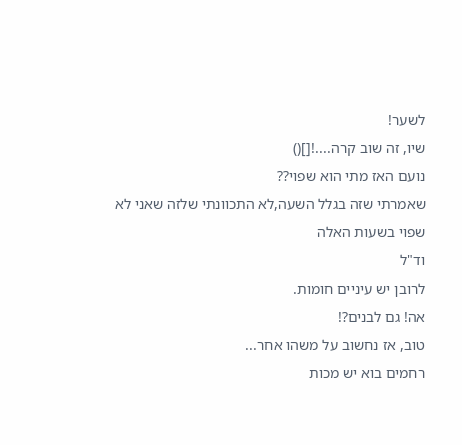לשער!
שיו, זה שוב קרה....![]()
נועם האז מתי הוא שפוי??
שאמרתי שזה בגלל השעה,לא התכוונתי שלזה שאני לא שפוי בשעות האלה
וד"ל
לרובן יש עיניים חומות.
אה! גם לבנים?!
טוב, אז נחשוב על משהו אחר...
רחמים בוא יש מכות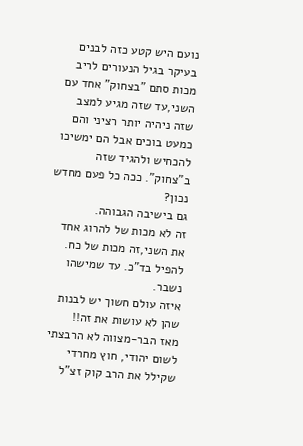נועם היש קטע כזה לבנים בעיקר בגיל הנעורים לריב מכות סתם "בצחוק" אחד עם השני,עד שזה מגיע למצב שזה ניהיה יותר רציני והם
כמעט בוכים אבל הם ימשיכו להכחיש ולהגיד שזה ב"צחוק". ככה כל פעם מחדש נכון?
גם בישיבה הגבוהה.
זה לא מכות של להרוג אחד את השני,זה מכות של כח. להפיל בד"כ. עד שמישהו נשבר.
איזה עולם חשוך יש לבנות שהן לא עושות את זה!!
מאז הבר-מצווה לא הרבצתי לשום יהודי, חוץ מחרדי שקילל את הרב קוק זצ"ל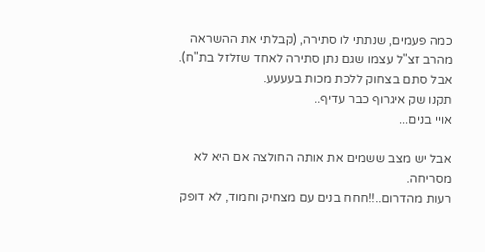כמה פעמים, שנתתי לו סתירה, (קבלתי את ההשראה מהרב זצ"ל עצמו שגם נתן סתירה לאחד שזלזל בת"ח).
אבל סתם בצחוק ללכת מכות בעעעע.
תקנו שק איגרוף כבר עדיף..
אויי בנים...

אבל יש מצב ששמים את אותה החולצה אם היא לא מסריחה.
רעות מהדרום..!!חחח בנים עם מצחיק וחמוד, לא דופק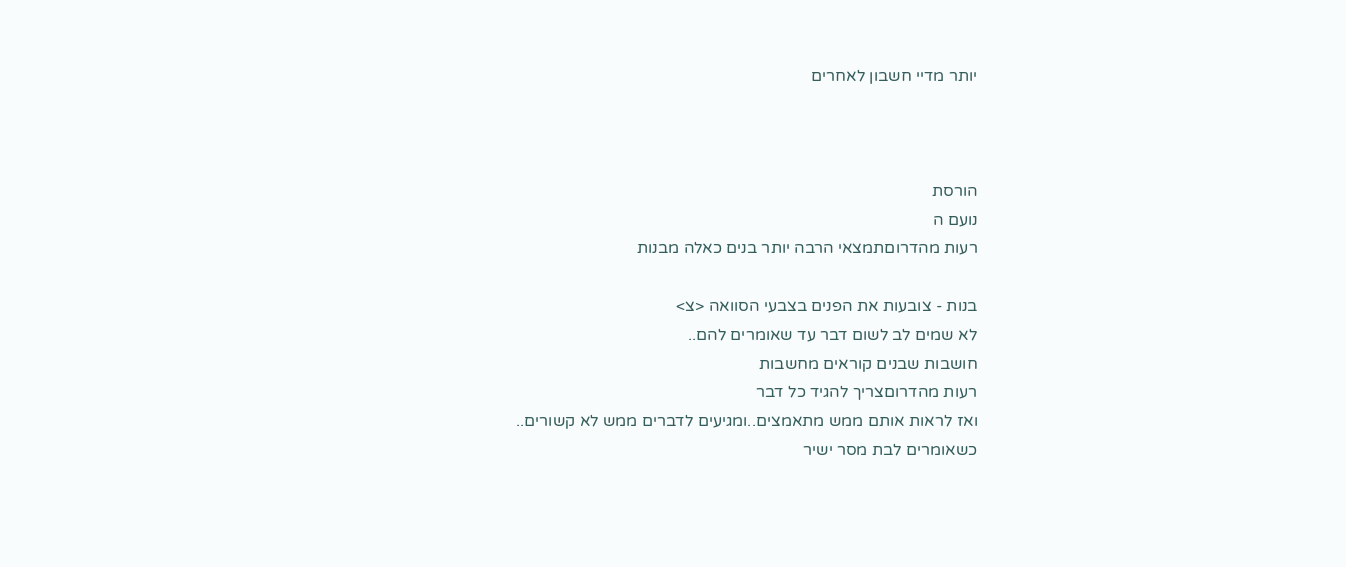יותר מדיי חשבון לאחרים



הורסת
נועם ה
רעות מהדרוםתמצאי הרבה יותר בנים כאלה מבנות

בנות - צובעות את הפנים בצבעי הסוואה <צ>
לא שמים לב לשום דבר עד שאומרים להם..
חושבות שבנים קוראים מחשבות
רעות מהדרוםצריך להגיד כל דבר
ואז לראות אותם ממש מתאמצים..ומגיעים לדברים ממש לא קשורים..
כשאומרים לבת מסר ישיר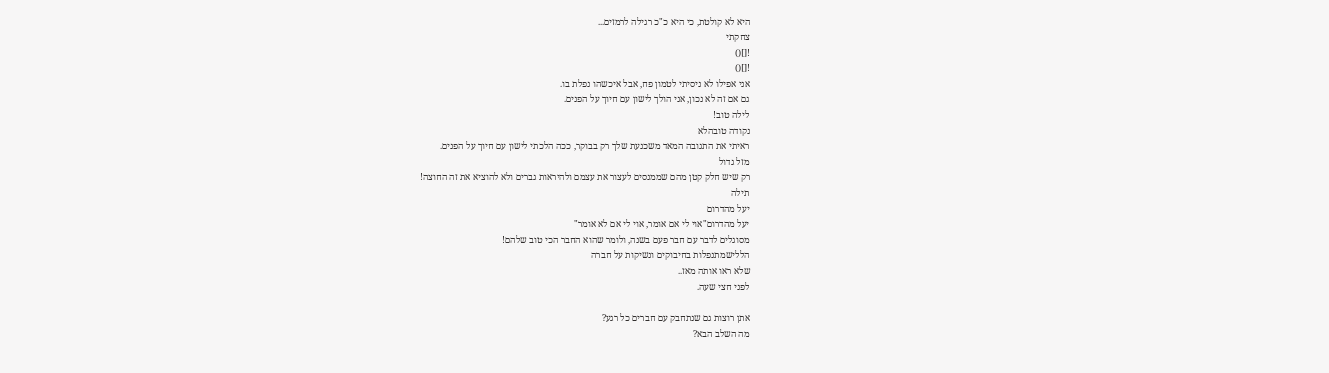היא לא קולטת, כי היא כ"כ רגילה לרמזים...
צחקתי
![]()
![]()
אני אפילו לא ניסיתי לטמון פח, אבל איכשהו נפלת בו.
גם אם זה לא נכון, אני הולך לישון עם חיוך על הפנים.
לילה טוב!
נקודה טובהלא
ראיתי את התגובה המאד משכנעת שלך רק בבוקר, ככה הלכתי לישון עם חיוך על הפנים.
מזל גדול
רק שיש חלק קטן מהם שממנסים לעצור את עצמם ולהיראות גברים ולא להוציא את זה החוצה!
תילה
יעל מהדרום
יעל מהדרום"אוי לי אם אומר, אוי לי אם לא אומר"
מסוגלים לדבר עם חבר פעם בשנה, ולומר שהוא החבר הכי טוב שלהם!
הללישמתנפלות בחיבוקים ונשיקות על חברה
שלא ראו אותה מאז..
לפני חצי שעה.

אתן רוצות גם שנתחבק עם חברים כל רגע?
מה השלב הבא?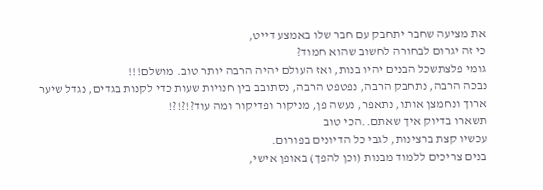את מציעה שחבר יתחבק עם חבר שלו באמצע דייט,
כי זה יגרום לבחורה לחשוב שהוא חמוד?
גומי פלצתשכל הבנים יהיו בנות, ואז העולם יהיה הרבה יותר טוב. מושלם!!!
נבכה הרבה, נתחבק הרבה, נפטפט הרבה, נסתובב בין חנויות שעות כדי לקנות בגדים, נגדל שיער ארוך ונחמצן אותו, נתאפר, נעשה פן, מניקור ופדיקור ומה עוד?!?!?!
תשארו בדיוק איך שאתם..הכי טוב
עכשיו קצת ברצינות, לגבי כל הדיונים בפורום.
בנים צריכים ללמוד מבנות (וכן להפך) באופן אישי,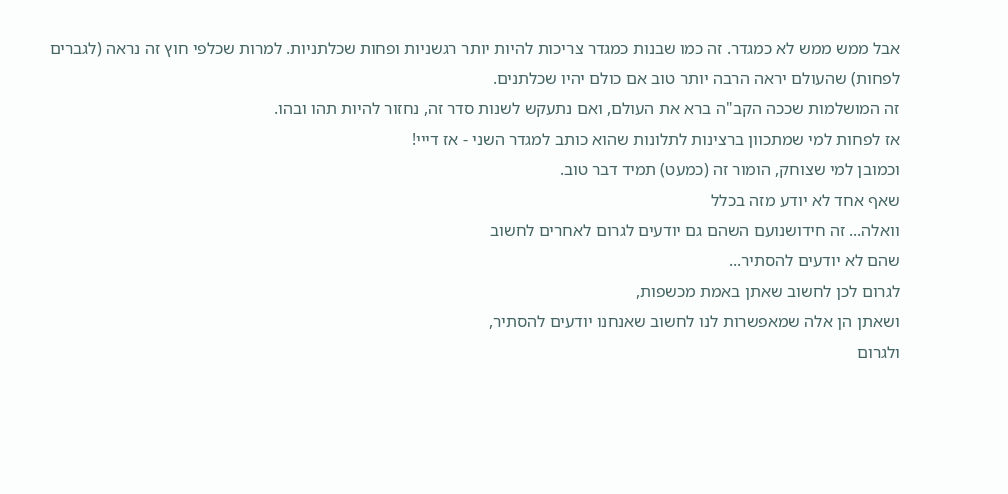אבל ממש ממש לא כמגדר. זה כמו שבנות כמגדר צריכות להיות יותר רגשניות ופחות שכלתניות. למרות שכלפי חוץ זה נראה (לגברים לפחות) שהעולם יראה הרבה יותר טוב אם כולם יהיו שכלתנים.
זה המושלמות שככה הקב"ה ברא את העולם, ואם נתעקש לשנות סדר זה, נחזור להיות תהו ובהו.
אז לפחות למי שמתכוון ברצינות לתלונות שהוא כותב למגדר השני - אז דייי!
וכמובן למי שצוחק, הומור זה (כמעט) תמיד דבר טוב.
שאף אחד לא יודע מזה בכלל
וואלה... זה חידושנועם השהם גם יודעים לגרום לאחרים לחשוב
שהם לא יודעים להסתיר...
לגרום לכן לחשוב שאתן באמת מכשפות,
ושאתן הן אלה שמאפשרות לנו לחשוב שאנחנו יודעים להסתיר,
ולגרום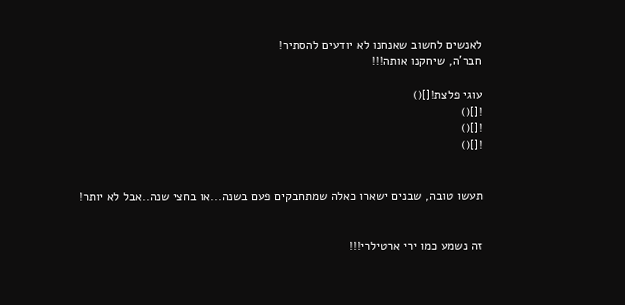לאנשים לחשוב שאנחנו לא יודעים להסתיר!
חבר'ה, שיחקנו אותה!!!

עוגי פלצת![]()
![]()
![]()
![]()


תעשו טובה, שבנים ישארו כאלה שמתחבקים פעם בשנה...או בחצי שנה..אבל לא יותר!


זה נשמע כמו ירי ארטילרי!!!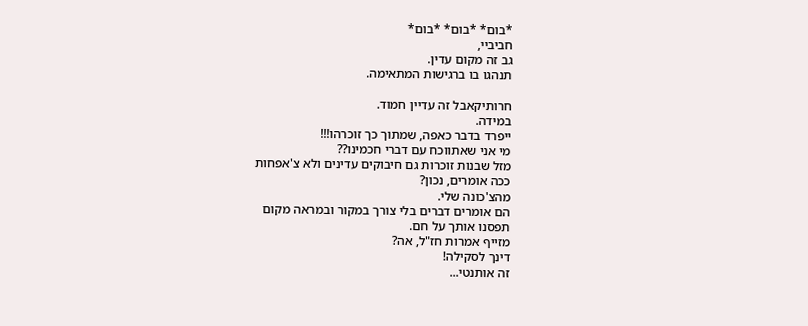*בום* *בום* *בום*
חביביי,
גב זה מקום עדין.
תנהגו בו ברגישות המתאימה.

חרותיקאבל זה עדיין חמוד.
במידה.
ייפרד בדבר כאפה, שמתוך כך זוכרהו!!!
מי אני שאתווכח עם דברי חכמינו??
מזל שבנות זוכרות גם חיבוקים עדינים ולא צ'אפחות
ככה אומרים, נכון?
מהצ'כונה שלי.
הם אומרים דברים בלי צורך במקור ובמראה מקום
תפסנו אותך על חם.
מזייף אמרות חז"ל, אה?
דינך לסקילה!
זה אותנטי...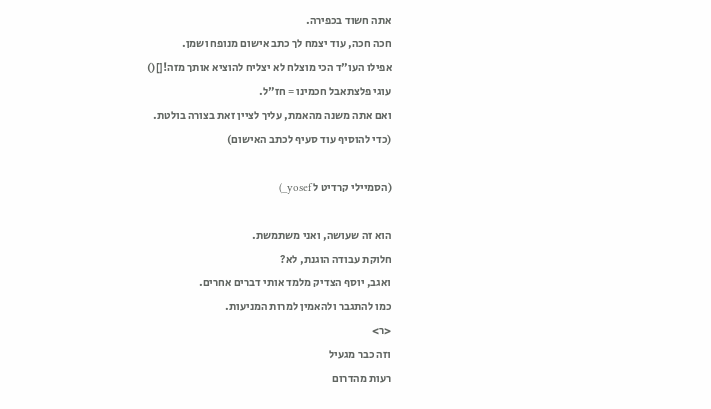אתה חשוד בכפירה.
חכה חכה, עוד יצמח לך כתב אישום מנופח ושמן.
אפילו העו"ד הכי מוצלח לא יצליח להוציא אותך מזה![]()
עוגי פלצתאבל חכמינו = חז"ל.
ואם אתה משנה מהאמת, עליך לציין זאת בצורה בולטת.
(כדי להוסיף עוד סעיף לכתב האישום)

(הסמיילי קרדיט ל yosef_)

הוא זה שעושה, ואני משתמשת.
חלוקת עבודה הוגנת, לא?
ואגב, יוסף הצדיק מלמד אותי דברים אחרים.
כמו להתגבר ולהאמין למרות המניעות.
<ר>
וזה כבר מגעיל
רעות מהדרום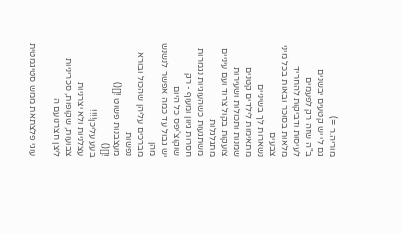מוריה.ר =)
גם לי יש קטעים יבשנים
ב"ה שזה רק לפעמים
לעיסות ודביקות להחריד
מלאות בסוכר ובאות בכל מיני צבעים
נשארות לך בשיניים
מתאימות לילדים קטנים
שמנות ותכולות ושעירות
צועקות בקול צרוד ועם עיניים מתגלגלות
משתגעות כשהעוגיות נגמרות
חסרות גיוון ומעוף - רק שוקוצ'יפס כל היום
יש גבול עד כמה אפשר לנשנש מהן
מברכים עליהן שהכול ובורא נפשות
מעצבנות פשוט ![]()
![]()
בעע עליכן!!!!
עצלניות ולא יצרניות
צבועות, שקופות, סכריניות
ליצן חצרנועם ה

עוגי פלצתאת ממש סטיגמטית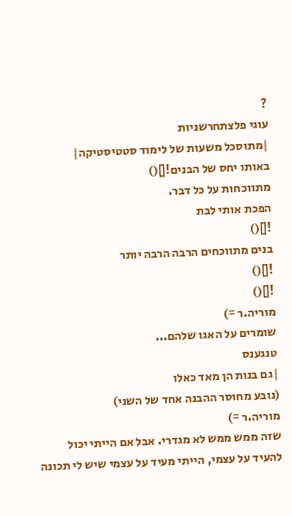?
עוגי פלצתחרשניות
|מתוסכל משעות של לימוד סטטיסטיקה|
באותו יחס של הבנים![]()
מתווכחות על כל דבר.
הפכת אותי לבת
![]()
בנים מתווכחים הרבה הרבה יותר
![]()
![]()
מוריה.ר =)
שומרים על האגו שלהם...
טנגענס
|גם בנות הן מאד כאלו
(נובע מחוסר ההבנה אחד של השני)
מוריה.ר =)
שזה ממש ממש לא מגדרי. אבל אם הייתי יכול להעיד על עצמי, הייתי מעיד על עצמי שיש לי תכונה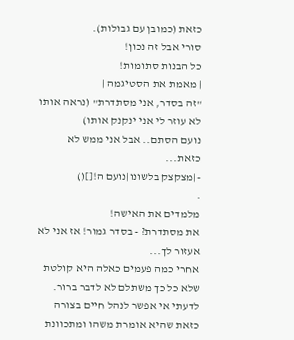כזאת (כמובן עם גבולות).
סורי אבל זה נכון!
כל הבנות סתומות!
| מאמת את הסטיגמה |
"זה בסדר, אני מסתדרת" (נראה אותו לא עוזר לי אני ינקנק אותו)
נועם הסתם.. אבל אני ממש לא כזאת...
-|מצקצק בלשונו|נועם ה![]()
.
מלמדים את האישה!
את מסתדרת? - בסדר גמור! אז אני לא אעזור לך...
אחרי כמה פעמים כאלה היא קולטת שלא כל כך משתלם לא לדבר ברור.
לדעתי אי אפשר לנהל חיים בצורה כזאת שהיא אומרת משהו ומתכוונת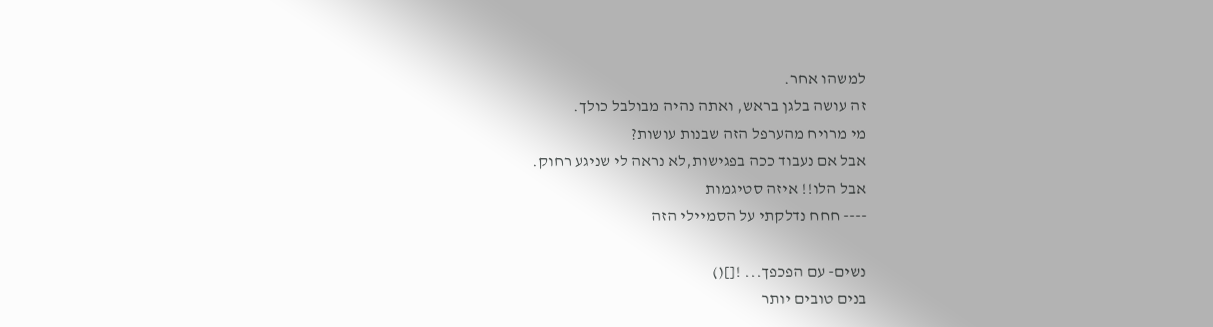למשהו אחר.
זה עושה בלגן בראש, ואתה נהיה מבולבל כולך.
מי מרויח מהערפל הזה שבנות עושות?
אבל אם נעבוד ככה בפגישות,לא נראה לי שניגע רחוק.
אבל הלו!! איזה סטיגמות
---- חחח נדלקתי על הסמיילי הזה

נשים- עם הפכפך... ![]()
בנים טובים יותר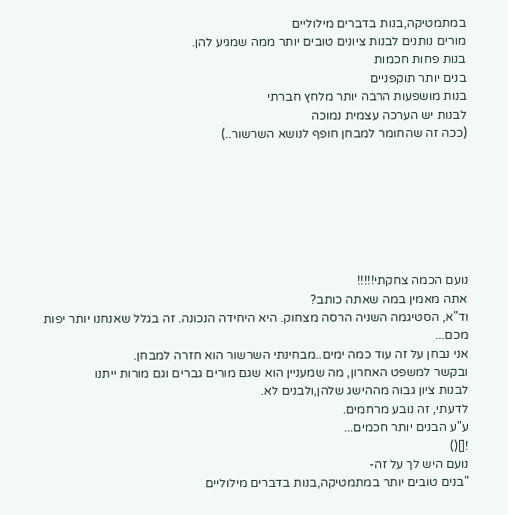במתמטיקה,בנות בדברים מילוליים
מורים נותנים לבנות ציונים טובים יותר ממה שמגיע להן.
בנות פחות חכמות
בנים יותר תוקפניים
בנות מושפעות הרבה יותר מלחץ חברתי
לבנות יש הערכה עצמית נמוכה
(ככה זה שהחומר למבחן חופף לנושא השרשור..)







נועם הכמה צחקתי!!!!!
אתה מאמין במה שאתה כותב?
וד"א, הסטיגמה השניה הרסה מצחוק. היא היחידה הנכונה. זה בגלל שאנחנו יותר יפות מכם...
אני נבחן על זה עוד כמה ימים..מבחינתי השרשור הוא חזרה למבחן.
ובקשר למשפט האחרון, מה שמעניין הוא שגם מורים גברים וגם מורות ייתנו
לבנות ציון גבוה מההישג שלהן,ולבנים לא.
לדעתי, זה נובע מרחמים.
ע"ע הבנים יותר חכמים...
![]()
נועם היש לך על זה-
"בנים טובים יותר במתמטיקה,בנות בדברים מילוליים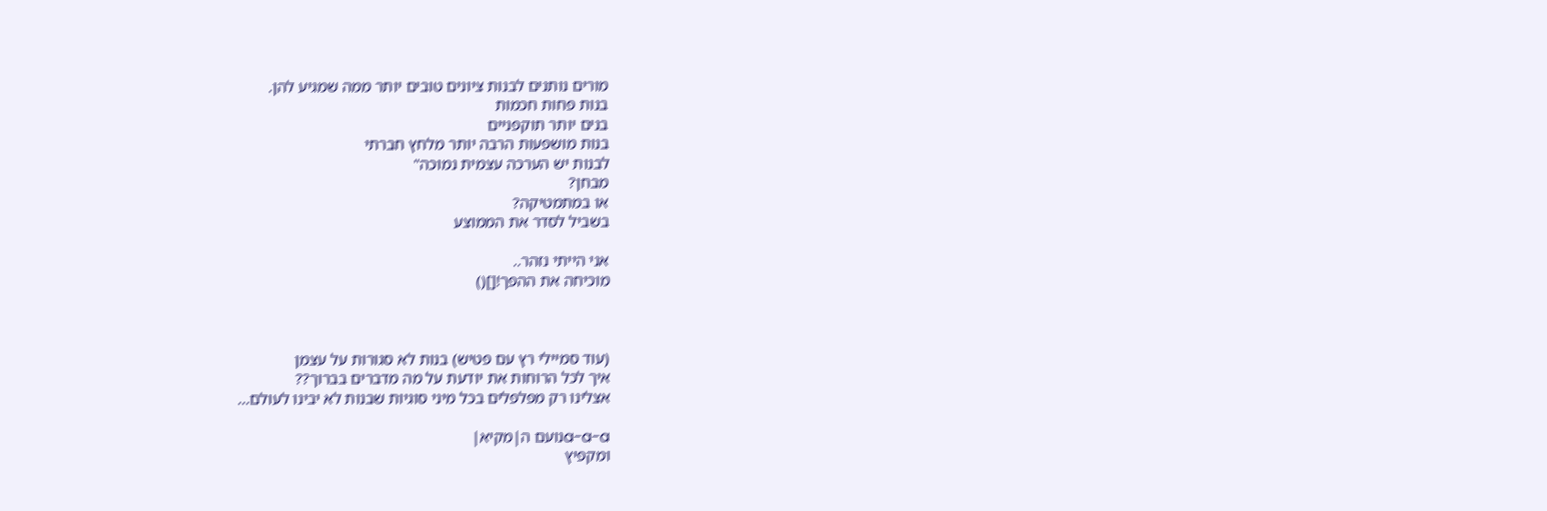מורים נותנים לבנות ציונים טובים יותר ממה שמגיע להן.
בנות פחות חכמות
בנים יותר תוקפניים
בנות מושפעות הרבה יותר מלחץ חברתי
לבנות יש הערכה עצמית נמוכה"
מבחן?
או במתמטיקה?
בשביל לסדר את הממוצע

אני הייתי נזהר..
מוכיחה את ההפך![]()



(עוד סמיילי רץ עם פטיש) בנות לא סגורות על עצמן
איך לכל הרוחות את יודעת על מה מדברים בברוך??
אצלינו רק מפלפלים בכל מיני סוגיות שבנות לא יבינו לעולם...

a-a-aנועם ה|מקיא|
ומקפיץ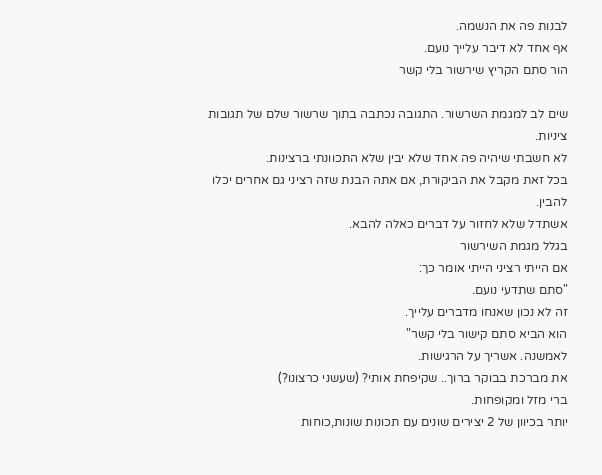לבנות פה את הנשמה.
אף אחד לא דיבר עלייך נועם.
הור סתם הקריץ שירשור בלי קשר

שים לב למגמת השרשור. התגובה נכתבה בתוך שרשור שלם של תגובות ציניות.
לא חשבתי שיהיה פה אחד שלא יבין שלא התכוונתי ברצינות.
בכל זאת מקבל את הביקורת, אם אתה הבנת שזה רציני גם אחרים יכלו להבין.
אשתדל שלא לחזור על דברים כאלה להבא.
בגלל מגמת השירשור
אם הייתי רציני הייתי אומר כך:
"סתם שתדעי נועם.
זה לא נכון שאנחו מדברים עלייך.
הוא הביא סתם קישור בלי קשר"
לאמשנה. אשריך על הרגישות.
את מברכת בבוקר ברוך.. שקיפחת אותי? (שעשני כרצונו?)
ברי מזל ומקופחות.
יותר בכיוון של 2 יצירים שונים עם תכונות שונות,כוחות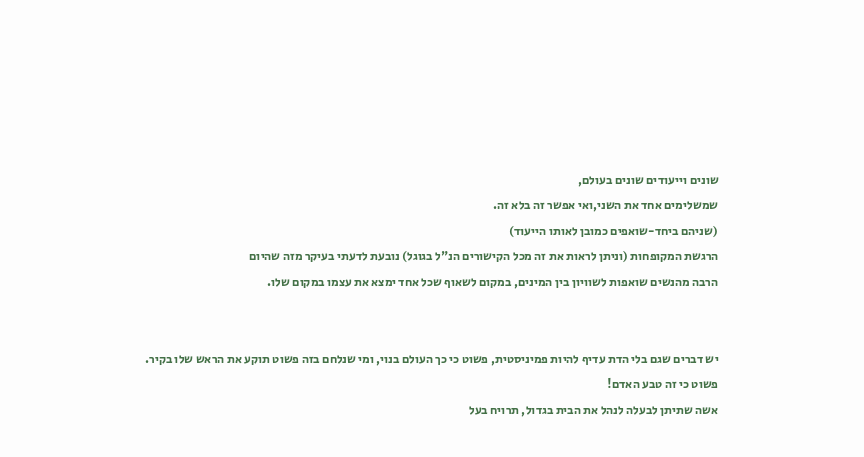שונים וייעודים שונים בעולם,
שמשלימים אחד את השני,ואי אפשר זה בלא זה.
(שניהם ביחד-שואפים כמובן לאותו הייעוד)
הרגשת המקופחות (וניתן לראות את זה מכל הקישורים הנ"ל בגוגל) נובעת לדעתי בעיקר מזה שהיום
הרבה מהנשים שואפות לשוויון בין המינים, במקום לשאוף שכל אחד ימצא את עצמו במקום שלו.


יש דברים שגם בלי הדת עדיף להיות פמיניסטית, פשוט כי כך העולם בנוי, ומי שנלחם בזה פשוט תוקע את הראש שלו בקיר.
פשוט כי זה טבע האדם!
אשה שתיתן לבעלה לנהל את הבית בגדול, תרויח בעל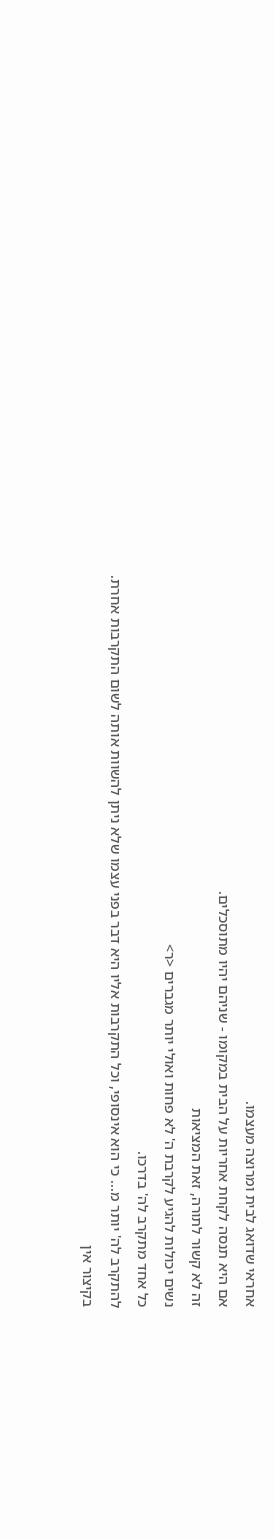אחראי שדואג לבית ומרוצה מעצמו.
אם היא תנסה לקחת אחריות על הבית במקומו - שניהם יהיו מתוסכלים.
זה לא קשור לתורה, זאת המציאות
נשים יכולות להגיע לקרבת ה' לא פחות ואולי יותר מגברים <ר>
כל אחד מתקרב לה' בדרכו.
להתקרב לה' יותר מ... כי הוא אינסופי, וכל התקרבות אליו היא דבר בפני עצמו שלא ניתן להשוות אותה לשום התקרבות אחרת.
בקיצור אין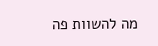מה להשוות פה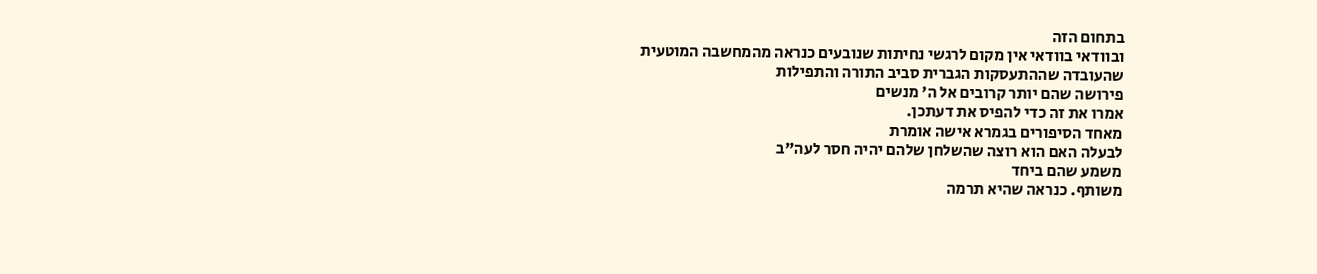בתחום הזה
ובוודאי בוודאי אין מקום לרגשי נחיתות שנובעים כנראה מהמחשבה המוטעית
שהעובדה שההתעסקות הגברית סביב התורה והתפילות
פירושה שהם יותר קרובים אל ה' מנשים
אמרו את זה כדי להפיס את דעתכן.
מאחד הסיפורים בגמרא אישה אומרת
לבעלה האם הוא רוצה שהשלחן שלהם יהיה חסר לעה"ב
משמע שהם ביחד
משותף. כנראה שהיא תרמה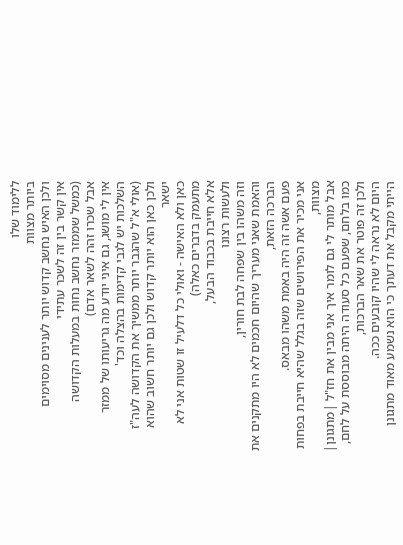ללימוד שלו
ביותר מצוות
ולכן האיש נחשב קדוש יותר לענינים מסוימים
אין קשר בין זה לשכר עתידי
(כמשל שממזר נחשב נחות במעלות הקדושה
אבל שכרו זהה לשאר אדם)
אין לי מושג, גם איני יודע מה גריעותו של ממזר
השלכות יש לגבי קדימות בהצלה וכד'
(אולי א"ל שהגבר יותר ממשיך את הקדושה לעה"ז
ולכן כאן הוא יותר קדוש ולכן גם יותר חשוב שהוא ישאר
כאן ולא האישה - ואולי כל דלעיל זו שטות אני לא מתעמק בדברים כאלה)
אלא חייבת בכבוד הבעל,
ולעשות רצונו
וזה משהו בין שפחה לבת חורין,
והאמת שאני מעריך שהיום חכמים לא היו מתקנים את הברכה הזאת,
פעם אשה זה היה באמת משהו מבאס.
אני מכיר את הפירושים שזה בגלל שהיא חייבת בפחות מצוות,
אבל מותר לי גם לומר איך אני מבין את חז"ל |מתגונן|
כמו בלחם, שפעם כל סעודה היתה מבוססת על לחם, ולכן זה פוטר את שאר הברכות,
היום לא נראה לי שהיו קובעים ככה.
הייתי מקבל את דעתך כי הוא נשמע מאוד מתגונן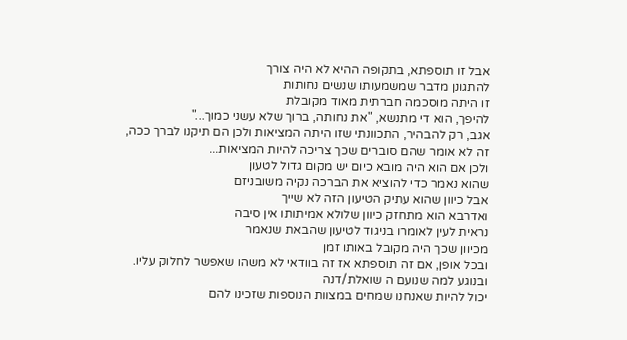אבל זו תוספתא, בתקופה ההיא לא היה צורך
להתגונן מדבר שמשמעותו שנשים נחותות
זו היתה מוסכמה חברתית מאוד מקובלת
להיפך, הוא די מתנשא, "את נחותה, ברוך שלא עשני כמוך..."
אגב, רק להבהיר, התכוונתי שזו היתה המציאות ולכן הם תיקנו לברך ככה,
זה לא אומר שהם סוברים שכך צריכה להיות המציאות...
ולכן אם הוא היה מובא כיום יש מקום גדול לטעון
שהוא נאמר כדי להוציא את הברכה נקיה משובניזם
אבל כיוון שהוא עתיק הטיעון הזה לא שייך
ואדרבא הוא מתחזק כיוון שלולא אמיתותו אין סיבה
נראית לעין לאומרו בניגוד לטיעון שהבאת שנאמר
מכיוון שכך היה מקובל באותו זמן
ובכל אופן, אם זה תוספתא אז זה בוודאי לא משהו שאפשר לחלוק עליו.
ובנוגע למה שנועם ה שואלת/דנה
יכול להיות שאנחנו שמחים במצוות הנוספות שזכינו להם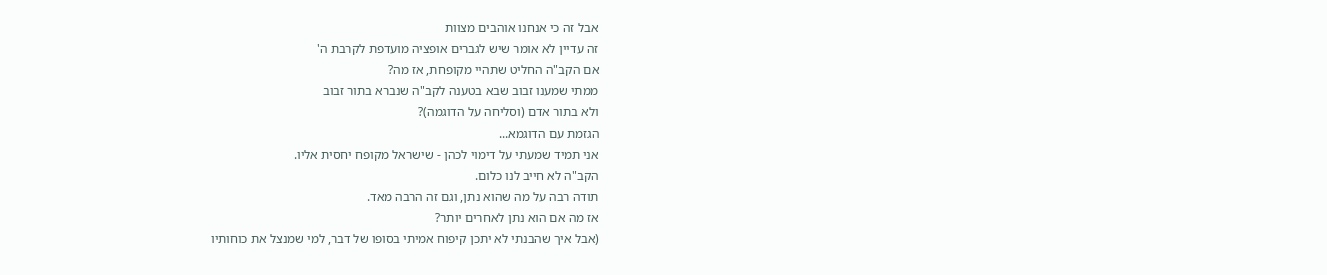אבל זה כי אנחנו אוהבים מצוות
זה עדיין לא אומר שיש לגברים אופציה מועדפת לקרבת ה'
אם הקב"ה החליט שתהיי מקופחת, אז מה?
ממתי שמענו זבוב שבא בטענה לקב"ה שנברא בתור זבוב
ולא בתור אדם (וסליחה על הדוגמה)?
הגזמת עם הדוגמא...
אני תמיד שמעתי על דימוי לכהן - שישראל מקופח יחסית אליו.
הקב"ה לא חייב לנו כלום.
תודה רבה על מה שהוא נתן, וגם זה הרבה מאד.
אז מה אם הוא נתן לאחרים יותר?
(אבל איך שהבנתי לא יתכן קיפוח אמיתי בסופו של דבר, למי שמנצל את כוחותיו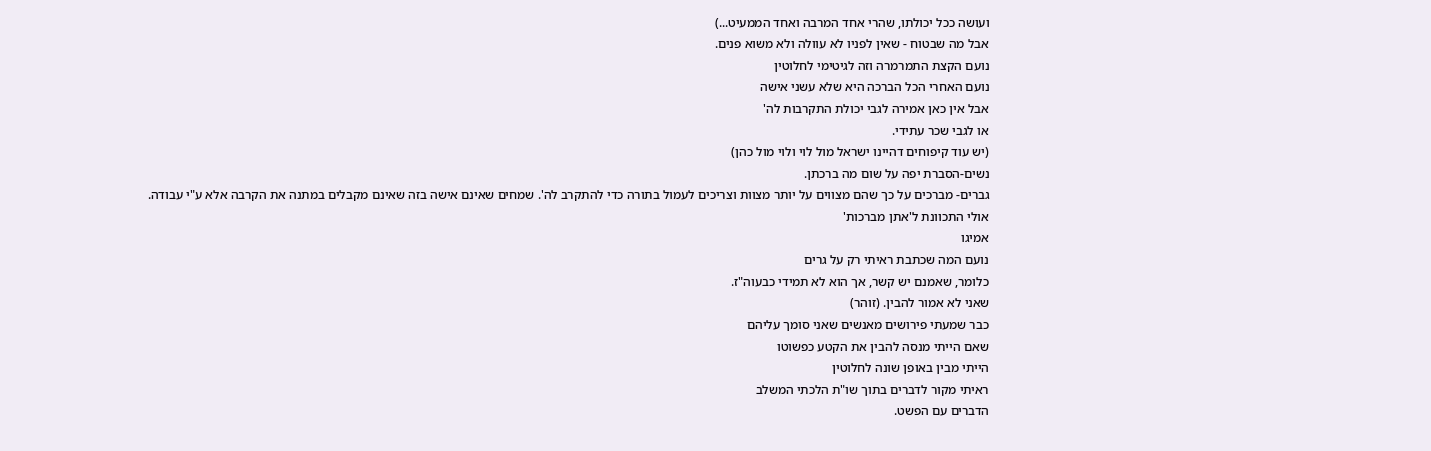ועושה ככל יכולתו, שהרי אחד המרבה ואחד הממעיט...)
אבל מה שבטוח - שאין לפניו לא עוולה ולא משוא פנים.
נועם הקצת התמרמרה וזה לגיטימי לחלוטין
נועם האחרי הכל הברכה היא שלא עשני אישה
אבל אין כאן אמירה לגבי יכולת התקרבות לה'
או לגבי שכר עתידי.
(יש עוד קיפוחים דהיינו ישראל מול לוי ולוי מול כהן)
נשים-הסברת יפה על שום מה ברכתן.
גברים- מברכים על כך שהם מצווים על יותר מצוות וצריכים לעמול בתורה כדי להתקרב לה'. שמחים שאינם אישה בזה שאינם מקבלים במתנה את הקרבה אלא ע"י עבודה.
אולי התכוונת ל'אתן מברכות'
אמיגו
נועם המה שכתבת ראיתי רק על גרים
כלומר, שאמנם יש קשר, אך הוא לא תמידי כבעוה"ז.
שאני לא אמור להבין. (זוהר)
כבר שמעתי פירושים מאנשים שאני סומך עליהם
שאם הייתי מנסה להבין את הקטע כפשוטו
הייתי מבין באופן שונה לחלוטין
ראיתי מקור לדברים בתוך שו"ת הלכתי המשלב
הדברים עם הפשט.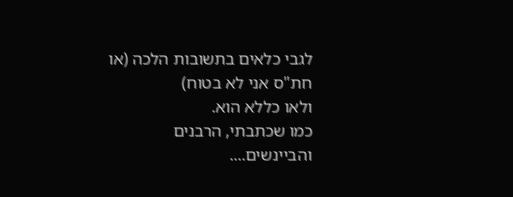לגבי כלאים בתשובות הלכה (או חת"ס אני לא בטוח)
ולאו כללא הוא.
כמו שכתבתי, הרבנים והביינשים....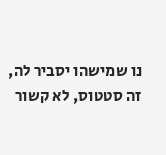נו שמישהו יסביר לה,
זה סטטוס, לא קשור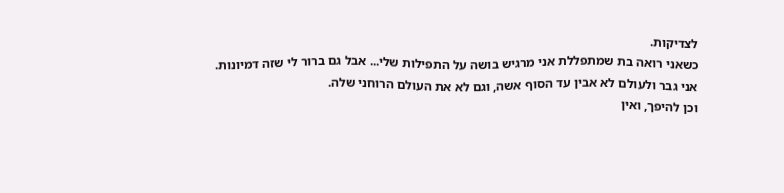לצדיקות.
כשאני רואה בת שמתפללת אני מרגיש בושה על התפילות שלי... אבל גם ברור לי שזה דמיונות.
אני גבר ולעולם לא אבין עד הסוף אשה, וגם לא את העולם הרוחני שלה.
וכן להיפך, ואין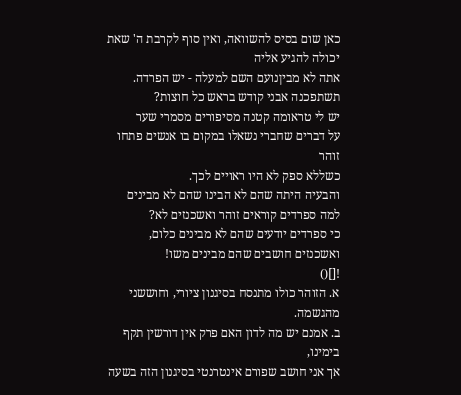כאן שום בסיס להשוואה, ואין סוף לקרבת ה' שאת יכולה להגיע אליה
אתה לא מביןנועם השם למעלה - יש הפרדה.
תשתפכנה אבני קודש בראש כל חוצות?
יש לי טראומה קטנה מסיפורים מסמרי שער
על דברים שחברי נשאלו במקום בו אנשים פתחו זוהר
כשללא ספק לא היו ראויים לכך.
והבעיה היתה שהם לא הבינו שהם לא מבינים
למה ספרדים קוראים זוהר ואשכנזים לא?
כי ספרדים יודעים שהם לא מבינים כלום, ואשכנזים חושבים שהם מבינים משו!
![]()
א. הזוהר כולו מתנסח בסיגנון ציורי, וחוששני מהגשמה.
ב. אמנם יש מה לדון האם פרק אין דורשין תקף בימינו,
אך אני חושב שפורם אינטרנטי בסיגנון הזה בשעה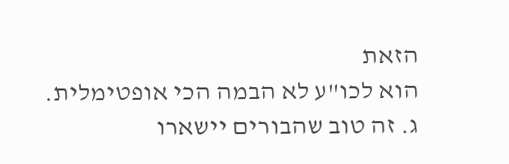הזאת
הוא לכו"ע לא הבמה הכי אופטימלית.
ג. זה טוב שהבורים יישארו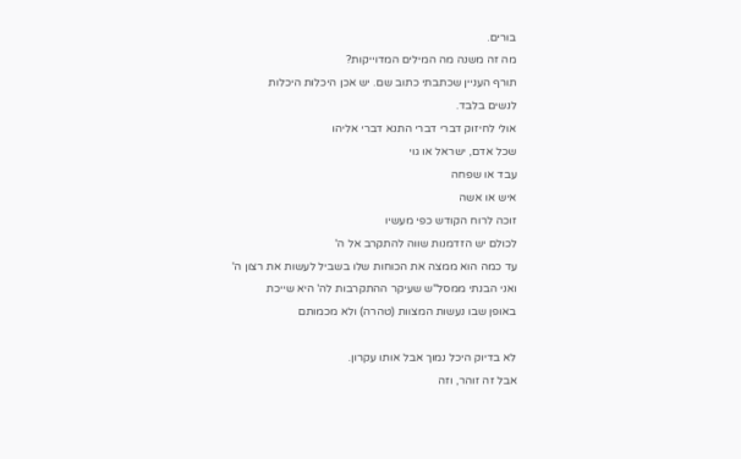בורים.
מה זה משנה מה המילים המדוייקות?
תורף העניין שכתבתי כתוב שם. יש אכן היכלות היכלות
לנשים בלבד.
אולי לחיזוק דברי דברי התנא דברי אליהו
שכל אדם, ישראל או גוי
עבד או שפחה
איש או אשה
זוכה לרוח הקודש כפי מעשיו
לכולם יש הזדמנות שווה להתקרב אל ה'
עד כמה הוא ממצה את הכוחות שלו בשביל לעשות את רצון ה'
ואני הבנתי ממסל"ש שעיקר ההתקרבות לה' היא שייכת
באופן שבו נעשות המצוות (טהרה) ולא מכמותם

לא בדיוק היכל נמוך אבל אותו עקרון.
אבל זה זוהר, וזה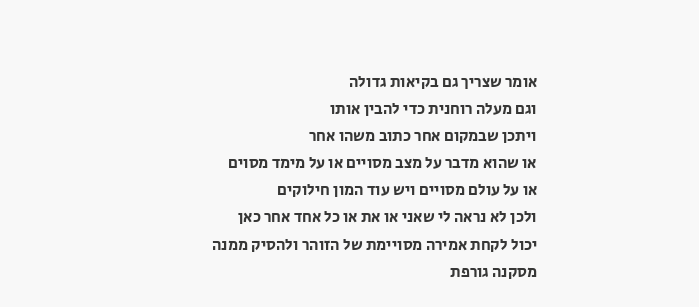אומר שצריך גם בקיאות גדולה
וגם מעלה רוחנית כדי להבין אותו
ויתכן שבמקום אחר כתוב משהו אחר
או שהוא מדבר על מצב מסויים או על מימד מסוים
או על עולם מסויים ויש עוד המון חילוקים
ולכן לא נראה לי שאני או את או כל אחד אחר כאן
יכול לקחת אמירה מסויימת של הזוהר ולהסיק ממנה
מסקנה גורפת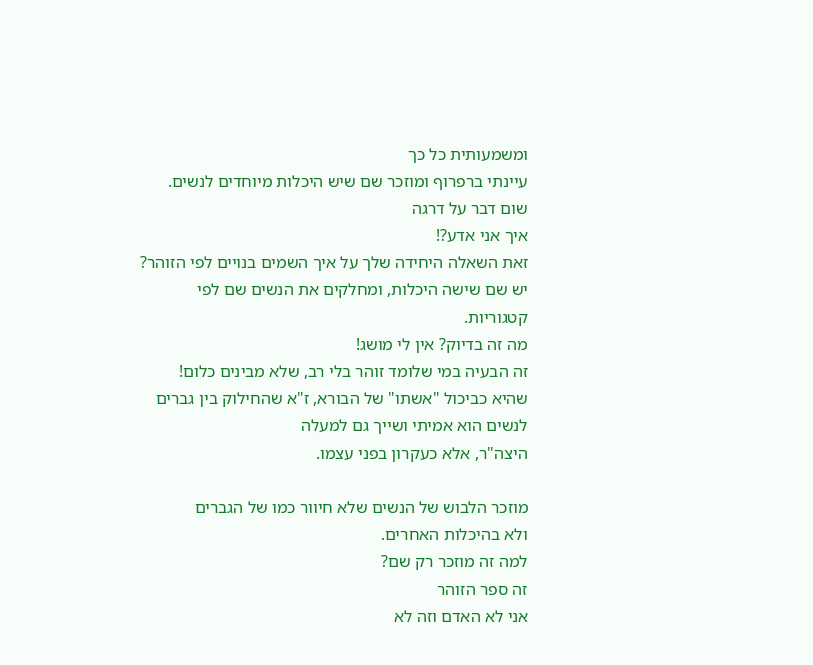ומשמעותית כל כך
עיינתי ברפרוף ומוזכר שם שיש היכלות מיוחדים לנשים.
שום דבר על דרגה
איך אני אדע?!
זאת השאלה היחידה שלך על איך השמים בנויים לפי הזוהר?
יש שם שישה היכלות, ומחלקים את הנשים שם לפי קטגוריות.
מה זה בדיוק? אין לי מושג!
זה הבעיה במי שלומד זוהר בלי רב, שלא מבינים כלום!
שהיא כביכול "אשתו" של הבורא, ז"א שהחילוק בין גברים לנשים הוא אמיתי ושייך גם למעלה
היצה"ר, אלא כעקרון בפני עצמו.

מוזכר הלבוש של הנשים שלא חיוור כמו של הגברים
ולא בהיכלות האחרים.
למה זה מוזכר רק שם?
זה ספר הזוהר
אני לא האדם וזה לא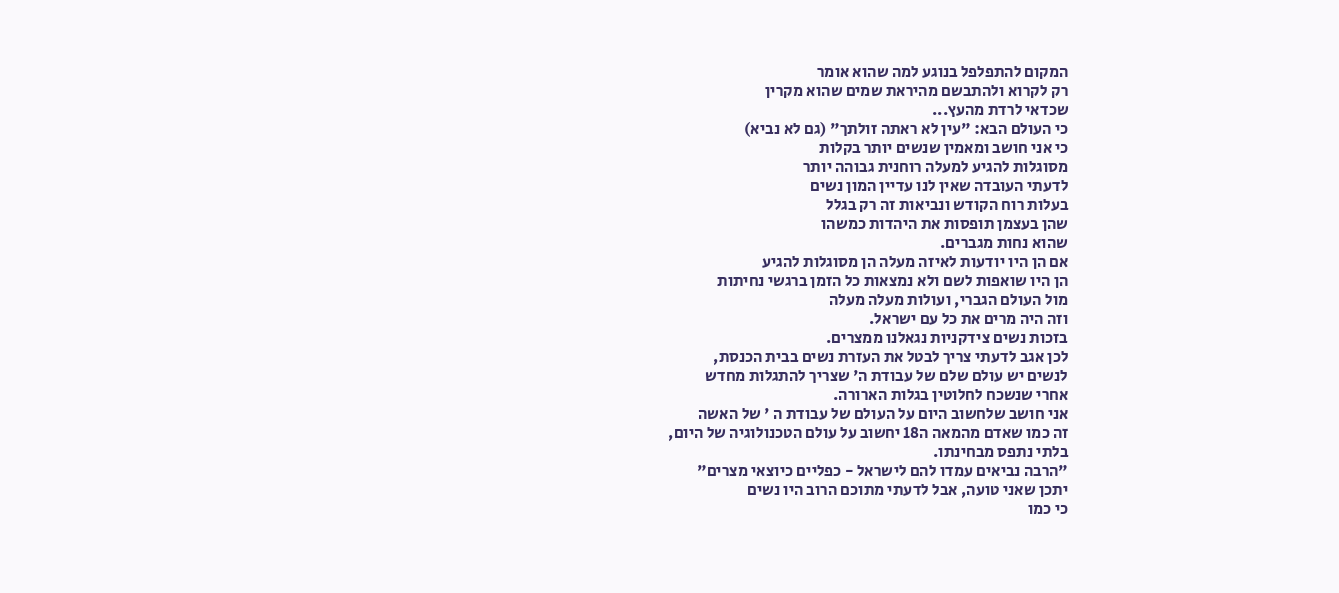המקום להתפלפל בנוגע למה שהוא אומר
רק לקרוא ולהתבשם מהיראת שמים שהוא מקרין
שכדאי לרדת מהעץ...
כי העולם הבא: "עין לא ראתה זולתך" (גם לא נביא)
כי אני חושב ומאמין שנשים יותר בקלות
מסוגלות להגיע למעלה רוחנית גבוהה יותר
לדעתי העובדה שאין לנו עדיין המון נשים
בעלות רוח הקודש ונביאות זה רק בגלל
שהן בעצמן תופסות את היהדות כמשהו
שהוא נחות מגברים.
אם הן היו יודעות לאיזה מעלה הן מסוגלות להגיע
הן היו שואפות לשם ולא נמצאות כל הזמן ברגשי נחיתות
מול העולם הגברי, ועולות מעלה מעלה
וזה היה מרים את כל עם ישראל.
בזכות נשים צידקניות נגאלנו ממצרים.
לכן אגב לדעתי צריך לבטל את העזרת נשים בבית הכנסת,
לנשים יש עולם שלם של עבודת ה' שצריך להתגלות מחדש
אחרי שנשכח לחלוטין בגלות הארורה.
אני חושב שלחשוב היום על העולם של עבודת ה ' של האשה
זה כמו שאדם מהמאה ה18 יחשוב על עולם הטכנולוגיה של היום,
בלתי נתפס מבחינתו.
"הרבה נביאים עמדו להם לישראל - כפליים כיוצאי מצרים"
יתכן שאני טועה, אבל לדעתי מתוכם הרוב היו נשים
כי כמו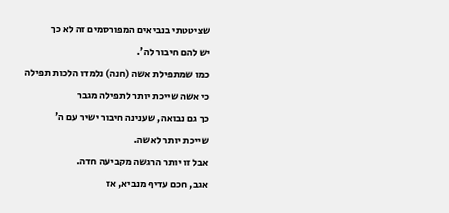שציטטתי בנביאים המפורסמים זה לא כך
יש להם חיבור לה'.
כמו שמתפילת אשה (חנה) נלמדו הלכות תפילה
כי אשה שייכת יותר לתפילה מגבר
כך גם נבואה, שענינה חיבור ישיר עם ה'
שייכת יותר לאשה.
אבל זו יותר הרגשה מקביעה חדה.
אגב, חכם עדיף מנביא, אז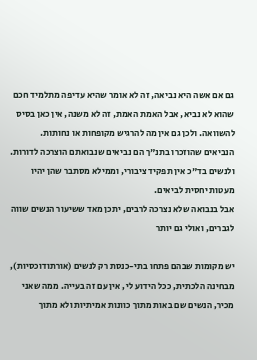גם אם אשה היא נביאה, זה לא אומר שהיא עדיפה מתלמיד חכם שהוא לא נביא, אבל האמת האמת, זה לא משנה, אין כאן בסיס להשוואה. ולכן גם אין מה להרגיש מקופחות או נחותות.
הנביאים שהוזכרו בתנ"ך הם נביאים שנבואתם הוצרכה לדורות.
ולנשים בד"כ אין תפקיד ציבורי, וממילא מסתבר שהן יהיו מעטות יחסית לביאים.
אבל בנבואה שלא נצרכה לרבים, יתכן מאד ששיעור הנשים שווה לגברים, ואולי גם יותר

יש מקומות שבהם פתחו בתי-כנסת רק לנשים (אורתודוכסיות), מבחינה הלכתית, ככל הידוע לי, אין עם זה בעייה. ממה שאני מכיר, הנשים שם באות מתוך כוונות אמיתיות ולא מתוך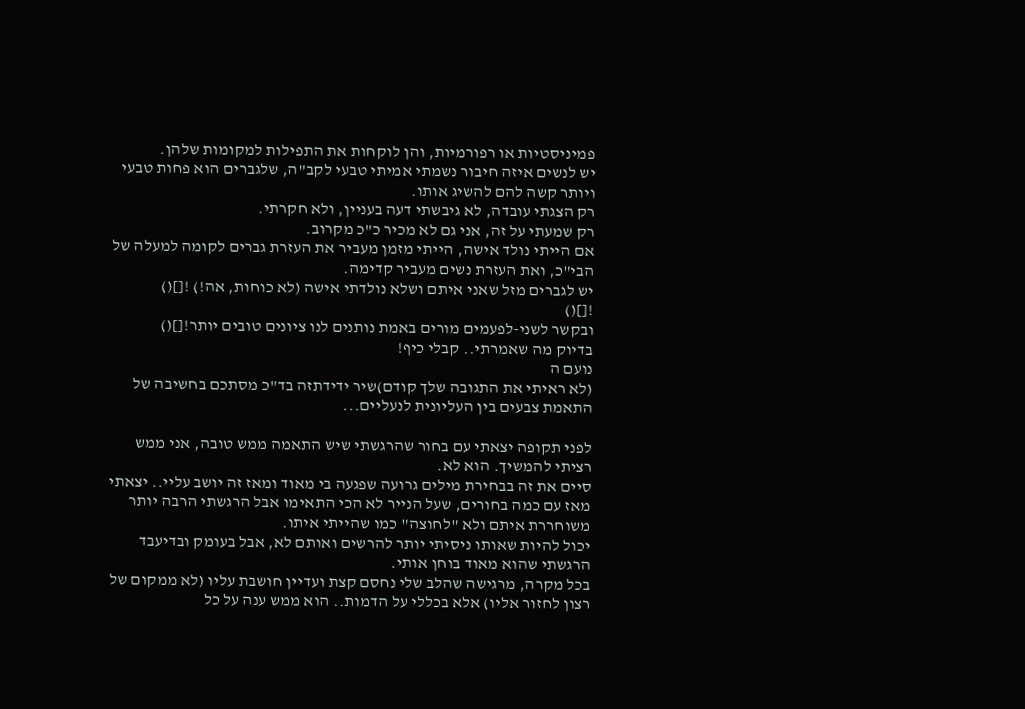פמיניסטיות או רפורמיות, והן לוקחות את התפילות למקומות שלהן.
יש לנשים איזה חיבור נשמתי אמיתי טבעי לקב"ה, שלגברים הוא פחות טבעי ויותר קשה להם להשיג אותו.
רק הצגתי עובדה, לא גיבשתי דעה בעניין, ולא חקרתי.
רק שמעתי על זה, אני גם לא מכיר כ"כ מקרוב.
אם הייתי נולד אישה, הייתי מזמן מעביר את העזרת גברים לקומה למעלה של הבי"כ, ואת העזרת נשים מעביר קדימה.
יש לגברים מזל שאני איתם ושלא נולדתי אישה (לא כוחות, אה!) ![]()
![]()
ובקשר לשני-לפעמים מורים באמת נותנים לנו ציונים טובים יותר![]()
בדיוק מה שאמרתי.. קבלי כיף!
נועם ה
(לא ראיתי את התגובה שלך קודם)שיר ידידתזה בד"כ מסתכם בחשיבה של התאמת צבעים בין העליונית לנעליים...

לפני תקופה יצאתי עם בחור שהרגשתי שיש התאמה ממש טובה, אני ממש רציתי להמשיך. הוא לא.
סיים את זה בבחירת מילים גרועה שפגעה בי מאוד ומאז זה יושב עליי.. יצאתי מאז עם כמה בחורים, שעל הנייר לא הכי התאימו אבל הרגשתי הרבה יותר משוחררת איתם ולא "לחוצה" כמו שהייתי איתו.
יכול להיות שאותו ניסיתי יותר להרשים ואותם לא, אבל בעומק ובדיעבד הרגשתי שהוא מאוד בוחן אותי.
בכל מקרה, מרגישה שהלב שלי נחסם קצת ועדיין חושבת עליו (לא ממקום של רצון לחזור אליו) אלא בכללי על הדמות.. הוא ממש ענה על כל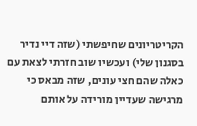הקריטריונים שחיפשתי (שזה דיי נדיר בסגנון שלי) ועכשיו שוב חזרתי לצאת עם כאלה שהם חצי עונים, שזה מבאס כי מרגישה שעדיין מורידה על אותם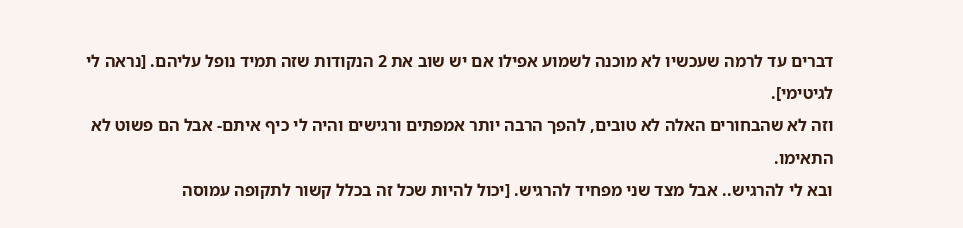דברים עד לרמה שעכשיו לא מוכנה לשמוע אפילו אם יש שוב את 2 הנקודות שזה תמיד נופל עליהם. [נראה לי לגיטימי].
וזה לא שהבחורים האלה לא טובים, להפך הרבה יותר אמפתים ורגישים והיה לי כיף איתם- אבל הם פשוט לא התאימו.
ובא לי להרגיש.. אבל מצד שני מפחיד להרגיש. [יכול להיות שכל זה בכלל קשור לתקופה עמוסה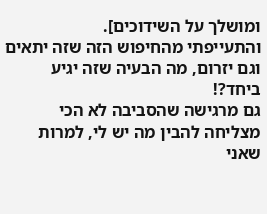ומושלך על השידוכים].
והתעייפתי מהחיפוש הזה שזה יתאים וגם יזרום, מה הבעיה שזה יגיע ביחד?!
גם מרגישה שהסביבה לא הכי מצליחה להבין מה יש לי, למרות שאני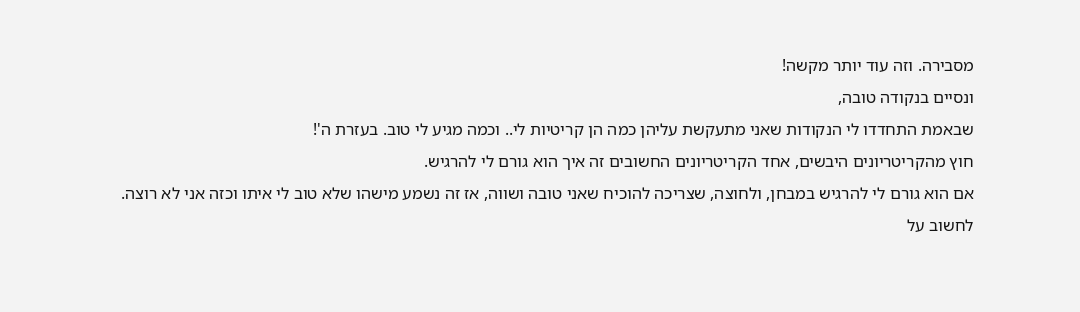מסבירה. וזה עוד יותר מקשה!
ונסיים בנקודה טובה,
שבאמת התחדדו לי הנקודות שאני מתעקשת עליהן כמה הן קריטיות לי.. וכמה מגיע לי טוב. בעזרת ה'!
חוץ מהקריטריונים היבשים, אחד הקריטריונים החשובים זה איך הוא גורם לי להרגיש.
אם הוא גורם לי להרגיש במבחן, ולחוצה, שצריכה להוכיח שאני טובה ושווה, אז זה נשמע מישהו שלא טוב לי איתו וכזה אני לא רוצה.
לחשוב על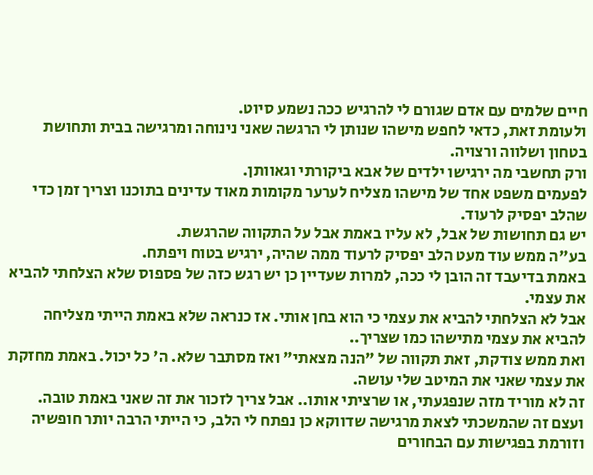חיים שלמים עם אדם שגורם לי להרגיש ככה נשמע סיוט.
ולעומת זאת, כדאי לחפש מישהו שנותן לי הרגשה שאני נינוחה ומרגישה בבית ותחושת בטחון ושלווה ורצויה.
ורק תחשבי מה ירגישו ילדים של אבא ביקורתי וגאוותן.
לפעמים משפט אחד של מישהו מצליח לערער מקומות מאוד עדינים בתוכנו וצריך זמן כדי שהלב יפסיק לרעוד.
יש גם תחושות של אבל, לא עליו באמת אבל על התקווה שהרגשת.
בע"ה ממש עוד מעט הלב יפסיק לרעוד ממה שהיה, ירגיש בטוח ויפתח.
באמת בדיעבד זה הובן לי ככה, למרות שעדיין כן יש רגש כזה של פספוס שלא הצלחתי להביא את עצמי.
אבל לא הצלחתי להביא את עצמי כי הוא בחן אותי. אז כנראה שלא באמת הייתי מצליחה להביא את עצמי מתישהו כמו שצריך..
ואת ממש צודקת, זאת תקווה של "הנה מצאתי" ואז מסתבר שלא. ה' כל יכול. באמת מחזקת את עצמי שאני את המיטב שלי עושה.
זה לא מוריד מזה שנפגעתי, או שרציתי אותו.. אבל צריך לזכור את זה שאני באמת טובה.
ועצם זה שהמשכתי לצאת מרגישה שדווקא כן נפתח לי הלב, כי הייתי הרבה יותר חופשיה וזורמת בפגישות עם הבחורים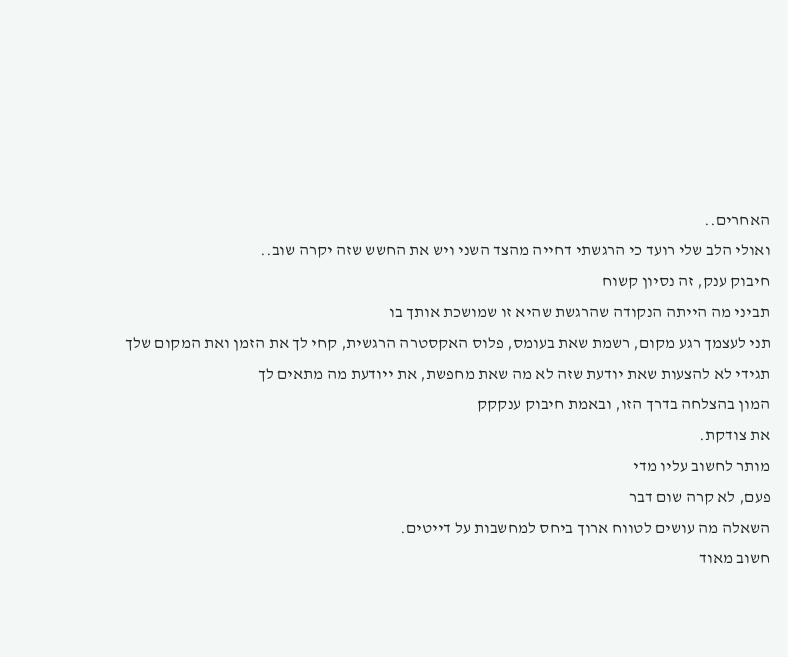האחרים..
ואולי הלב שלי רועד כי הרגשתי דחייה מהצד השני ויש את החשש שזה יקרה שוב..
חיבוק ענק, זה נסיון קשוח
תביני מה הייתה הנקודה שהרגשת שהיא זו שמושכת אותך בו
תני לעצמך רגע מקום, רשמת שאת בעומס, פלוס האקסטרה הרגשית, קחי לך את הזמן ואת המקום שלך
תגידי לא להצעות שאת יודעת שזה לא מה שאת מחפשת, את ייודעת מה מתאים לך
המון בהצלחה בדרך הזו, ובאמת חיבוק ענקקק
את צודקת.
מותר לחשוב עליו מדי
פעם, לא קרה שום דבר
השאלה מה עושים לטווח ארוך ביחס למחשבות על דייטים.
חשוב מאוד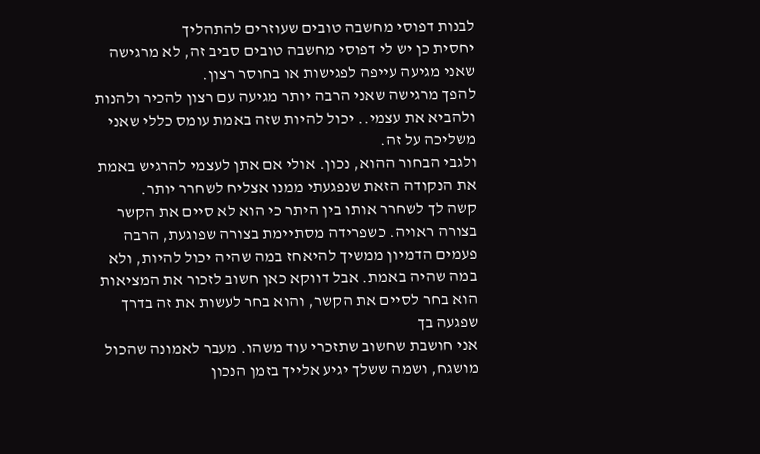לבנות דפוסי מחשבה טובים שעוזרים להתהליך
יחסית כן יש לי דפוסי מחשבה טובים סביב זה, לא מרגישה שאני מגיעה עייפה לפגישות או בחוסר רצון.
להפך מרגישה שאני הרבה יותר מגיעה עם רצון להכיר ולהנות ולהביא את עצמי.. יכול להיות שזה באמת עומס כללי שאני משליכה על זה.
ולגבי הבחור ההוא, נכון. אולי אם אתן לעצמי להרגיש באמת את הנקודה הזאת שנפגעתי ממנו אצליח לשחרר יותר.
קשה לך לשחרר אותו בין היתר כי הוא לא סיים את הקשר בצורה ראויה. כשפרידה מסתיימת בצורה שפוגעת, הרבה פעמים הדמיון ממשיך להיאחז במה שהיה יכול להיות, ולא במה שהיה באמת. אבל דווקא כאן חשוב לזכור את המציאות הוא בחר לסיים את הקשר, והוא בחר לעשות את זה בדרך שפגעה בך
אני חושבת שחשוב שתזכרי עוד משהו. מעבר לאמונה שהכול מושגח, ושמה ששלך יגיע אלייך בזמן הנכון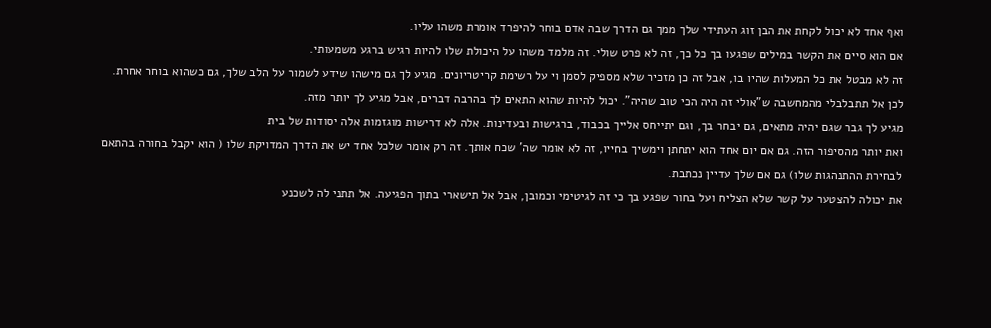ואף אחד לא יכול לקחת את הבן זוג העתידי שלך ממך גם הדרך שבה אדם בוחר להיפרד אומרת משהו עליו.
אם הוא סיים את הקשר במילים שפגעו בך כל כך, זה לא פרט שולי. זה מלמד משהו על היכולת שלו להיות רגיש ברגע משמעותי.
זה לא מבטל את כל המעלות שהיו בו, אבל זה כן מזכיר שלא מספיק לסמן וי על רשימת קריטריונים. מגיע לך גם מישהו שידע לשמור על הלב שלך, גם כשהוא בוחר אחרת.
לכן אל תתבלבלי מהמחשבה ש"אולי זה היה הכי טוב שהיה". יכול להיות שהוא התאים לך בהרבה דברים, אבל מגיע לך יותר מזה.
מגיע לך גבר שגם יהיה מתאים, גם יבחר בך, וגם יתייחס אלייך בכבוד, ברגישות ובעדינות. אלה לא דרישות מוגזמות אלה יסודות של בית
ואת יותר מהסיפור הזה. גם אם יום אחד הוא יתחתן וימשיך בחייו, זה לא אומר שה' שכח אותך. זה רק אומר שלכל אחד יש את הדרך המדויקת שלו ( הוא יקבל בחורה בהתאם לבחירת ההתנהגות שלו) גם אם שלך עדיין נכתבת.
את יכולה להצטער על קשר שלא הצליח ועל בחור שפגע בך כי זה לגיטימי וכמובן, אבל אל תישארי בתוך הפגיעה. אל תתני לה לשכנע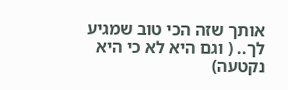אותך שזה הכי טוב שמגיע לך.. ( וגם היא לא כי היא נקטעה)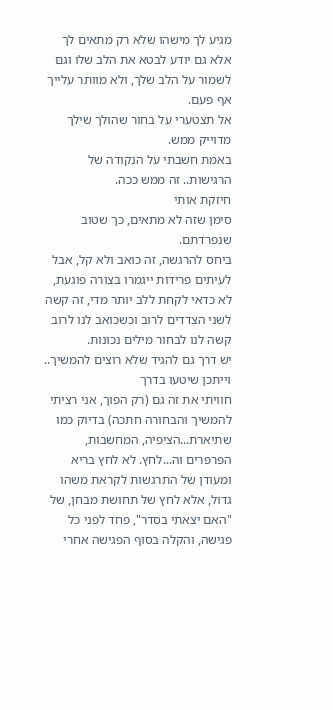מגיע לך מישהו שלא רק מתאים לך אלא גם יודע לבטא את הלב שלו וגם לשמור על הלב שלך, ולא מוותר עלייך אף פעם.
אל תצטערי על בחור שהולך שילך
מדוייק ממש.
באמת חשבתי על הנקודה של הרגישות.. זה ממש ככה.
חיזקת אותי
סימן שזה לא מתאים, כך שטוב שנפרדתם.
ביחס להרגשה, זה כואב ולא קל, אבל לעיתים פרידות ייגמרו בצורה פוגעת, לא כדאי לקחת ללב יותר מדי, זה קשה לשני הצדדים לרוב וכשכואב לנו לרוב קשה לנו לבחור מילים נכונות.
יש דרך גם להגיד שלא רוצים להמשיך..
וייתכן שיטעו בדרך
חוויתי את זה גם (רק הפוך, אני רציתי להמשיך והבחורה חתכה) בדיוק כמו שתיארת...הציפיה, המחשבות, הפרפרים וה...לחץ. לא לחץ בריא ומעודן של התרגשות לקראת משהו גדול, אלא לחץ של תחושת מבחן, של "האם יצאתי בסדר", פחד לפני כל פגישה, והקלה בסוף הפגישה אחרי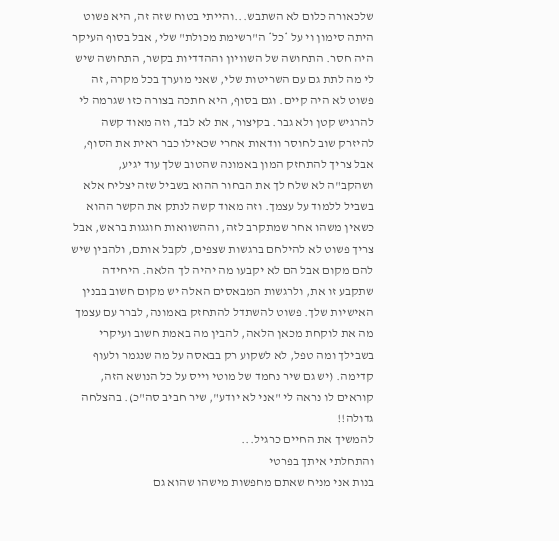שלכאורה כלום לא השתבש...והייתי בטוח שזה זה, היא פשוט היתה סימון וי על *כל* ה"רשימת מכולת" שלי, אבל בסוף העיקר היה חסר. התחושה של השוויון וההדדיות בקשר, התחושה שיש לי מה לתת גם עם השריטות שלי, שאני מוערך בכל מקרה, זה פשוט לא היה קיים. וגם בסוף, היא חתכה בצורה כזו שגרמה לי להרגיש קטן ולא גבר. בקיצור, את לא לבד, וזה מאוד קשה להיזרק שוב לחוסר וודאות אחרי שכאילו כבר ראית את הסוף, אבל צריך להתחזק המון באמונה שהטוב שלך עוד יגיע, ושהקב"ה לא שלח לך את הבחור ההוא בשביל שזה יצליח אלא בשביל ללמוד על עצמך. וזה מאוד קשה לנתק את הקשר ההוא כשאין משהו אחר שמתקרב לזה, וההשוואות חוגגות בראש, אבל צריך פשוט לא להילחם ברגשות שצפים, לקבל אותם, ולהבין שיש להם מקום אבל הם לא יקבעו מה יהיה לך הלאה. היחידה שתקבע זו את, ולרגשות המבאסים האלה יש מקום חשוב בבנין האישיות שלך. פשוט להשתדל להתחזק באמונה, לברר עם עצמך מה את לוקחת מכאן הלאה, להבין מה באמת חשוב ועיקרי בשבילך ומה טפל, לא לשקוע רק בבאסה על מה שנגמר ולעוף קדימה. (יש גם שיר נחמד של מוטי וייס על כל הנושא הזה, קוראים לו נראה לי "אני לא יודע", שיר חביב סה"כ). בהצלחה גדולה!!
להמשיך את החיים כרגיל...
והתחלתי איתך בפרטי
בנות אני מניח שאתם מחפשות מישהו שהוא גם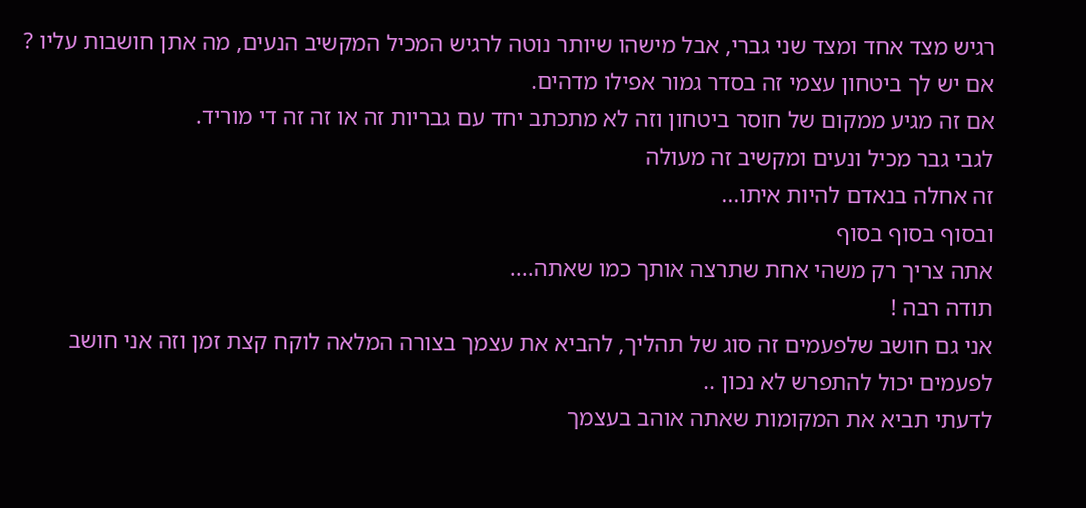רגיש מצד אחד ומצד שני גברי, אבל מישהו שיותר נוטה לרגיש המכיל המקשיב הנעים, מה אתן חושבות עליו ?
אם יש לך ביטחון עצמי זה בסדר גמור אפילו מדהים.
אם זה מגיע ממקום של חוסר ביטחון וזה לא מתכתב יחד עם גבריות זה או זה זה די מוריד.
לגבי גבר מכיל ונעים ומקשיב זה מעולה
זה אחלה בנאדם להיות איתו...
ובסוף בסוף בסוף
אתה צריך רק משהי אחת שתרצה אותך כמו שאתה....
תודה רבה !
אני גם חושב שלפעמים זה סוג של תהליך, להביא את עצמך בצורה המלאה לוקח קצת זמן וזה אני חושב לפעמים יכול להתפרש לא נכון ..
לדעתי תביא את המקומות שאתה אוהב בעצמך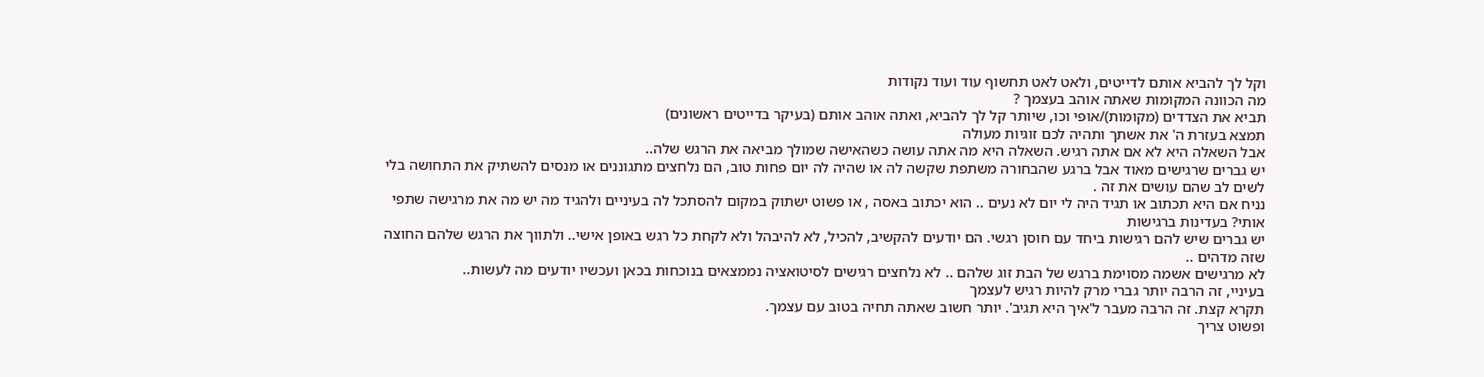וקל לך להביא אותם לדייטים, ולאט לאט תחשוף עוד ועוד נקודות
מה הכוונה המקומות שאתה אוהב בעצמך ?
תביא את הצדדים (מקומות)/אופי וכו, שיותר קל לך להביא, ואתה אוהב אותם (בעיקר בדייטים ראשונים)
תמצא בעזרת ה' את אשתך ותהיה לכם זוגיות מעולה
אבל השאלה היא לא אם אתה רגיש. השאלה היא מה אתה עושה כשהאישה שמולך מביאה את הרגש שלה..
יש גברים שרגישים מאוד אבל ברגע שהבחורה משתפת שקשה לה או שהיה לה יום פחות טוב, הם נלחצים מתגוננים או מנסים להשתיק את התחושה בלי לשים לב שהם עושים את זה .
נניח אם היא תכתוב או תגיד היה לי יום לא נעים .. הוא יכתוב באסה , או פשוט ישתוק במקום להסתכל לה בעיניים ולהגיד מה יש מה את מרגישה שתפי אותי? בעדינות ברגישות
יש גברים שיש להם רגישות ביחד עם חוסן רגשי. הם יודעים להקשיב, להכיל, לא להיבהל ולא לקחת כל רגש באופן אישי.. ולתווך את הרגש שלהם החוצה שזה מדהים ..
לא מרגישים אשמה מסוימת ברגש של הבת זוג שלהם .. לא נלחצים רגישים לסיטואציה נממצאים בנוכחות בכאן ועכשיו יודעים מה לעשות..
בעיניי, זה הרבה יותר גברי מרק להיות רגיש לעצמך
תקרא קצת. זה הרבה מעבר ל'איך היא תגיב'. יותר חשוב שאתה תחיה בטוב עם עצמך.
ופשוט צריך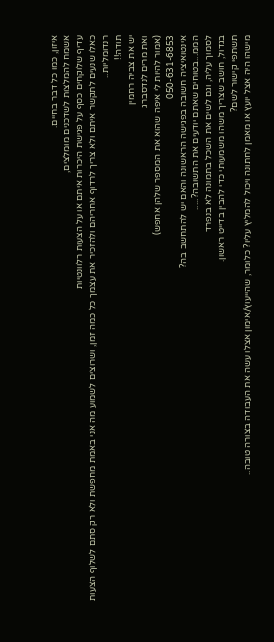איזון, כמו כל דבר בחיים.
אשמח להמלצות לשדכנים מומלצים,
עדיף שלוקחים כסף על פגישת היכרות איתם או על הצעות רלוונטיות
כאלו שנעים לתקשר איתם ולא צריך לרדוף אחריהם ולהזכיר את עצמך כל כמה זמן, ושרוצים לשמוע מה אני באמת מחפשת ולא רק סתם לשלוף הצעות רנדומליות..
תודה!!
יש את צביה רחמין
ואת מרים לנדסברג
(אמור להיות לי איפה שהוא את המספר שלהן אחפש)
050-631-6853
אינטואיציה חשובה בפגישה הראשונה והאם יש להתחשב בה?
הממ...בטוחים שאתם יודעים את התשובה?.....
לסמוך עליה, וגם לשים את השכל בתמונה לא בנפרד
בגדול, חושב שצריך משהו משמעותי כדי להבין בדייט ראשון.
תשתפי קישור לשם?
מישהו היה אצל יועץ או מאמן לחתונה ויכול להמליץ עליו? כלומר, שהייעוץ/אימון אצלו עשה את העבודה בצורה טובה..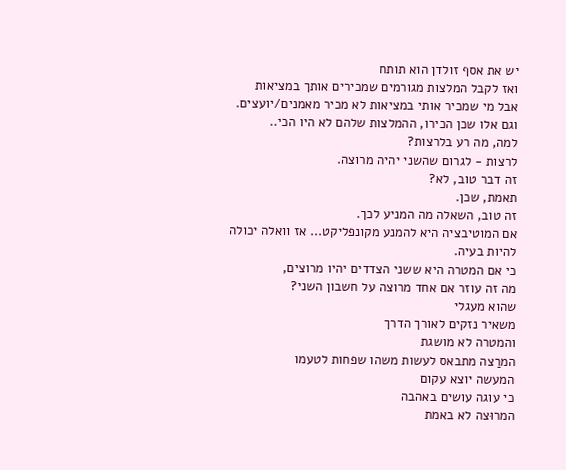יש את אסף זולדן הוא תותח
ואז לקבל המלצות מגורמים שמכירים אותך במציאות
אבל מי שמכיר אותי במציאות לא מכיר מאמנים/יועצים. וגם אלו שכן הכירו, ההמלצות שלהם לא היו הכי..
למה, מה רע בלרצות?
לרצות - לגרום שהשני יהיה מרוצה.
זה דבר טוב, לא?
תאמת, שכן.
זה טוב, השאלה מה המניע לכך.
אם המוטיבציה היא להמנע מקונפליקט... אז וואלה יכולה להיות בעיה.
כי אם המטרה היא ששני הצדדים יהיו מרוצים,
מה זה עוזר אם אחד מרוצה על חשבון השני?
שהוא מעגלי
משאיר נזקים לאורך הדרך
והמטרה לא מושגת
המרַצה מתבאס לעשות משהו שפחות לטעמו
המעשה יוצא עקום
כי עוגה עושים באהבה
המרוּצה לא באמת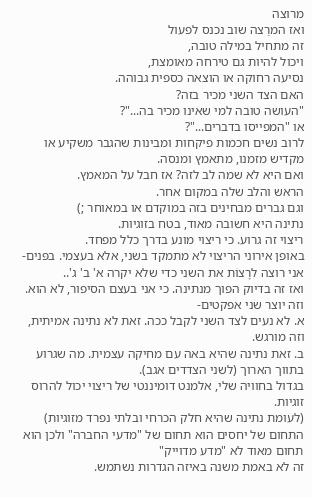מרוצה
ואז המרַצה שוב נכנס לפעול
זה מתחיל במילה טובה,
ויכול להיות גם טירחה מאומצת,
נסיעה רחוקה או הוצאה כספית גבוהה.
האם הצד השני מכיר בזה?
"העושה טובה למי שאינו מכיר בה..."?
או "המפייסו בדברים..."?
לרוב נשים חכמות פיקחות ומבינות שהגבר משקיע או מקדיש מזמנו, מתאמץ ומנסה.
ואם היא לא שמה לב לזה? אז חבל על המאמץ.
הראש והלב שלה במקום אחר.
וגם גברים מבחינים בזה במוקדם או במאוחר ;)
נתינה היא חשובה מאוד, בטח בזוגיות.
ריצוי זה גרוע. כי ריצוי מונע בדרך כלל מפחד.
באופן אירוני הריצוי לא מתמקד בשני, אלא בעצמי. בפּנים- אני רוצה לרָצוֹת את השני כדי שלא יקרה א' ב' ג'..
ואז זה בדיוק הפוך מנתינה. כי אני בעצם הסיפור, לא הוא.
וזה יוצר שני אפקטים-
א. לא נעים לצד השני לקבל ככה. זאת לא נתינה אמיתית, וזה מורגש.
ב. זאת נתינה שהיא באה עם מחיקה עצמית. מה שגרוע בתווך הארוך (לשני הצדדים אגב).
בגדול בחוויה שלי, אלמנט דומיננטי של ריצוי יכול להרוס זוגיות.
(לעומת נתינה שהיא חלק הכרחי ובלתי נפרד מזוגיות)
התחום של יחסים הוא תחום של "מדעי החברה" ולכן הוא תחום מאוד לא "מדע מדוייק"
זה לא באמת משנה באיזה הגדרות נשתמש.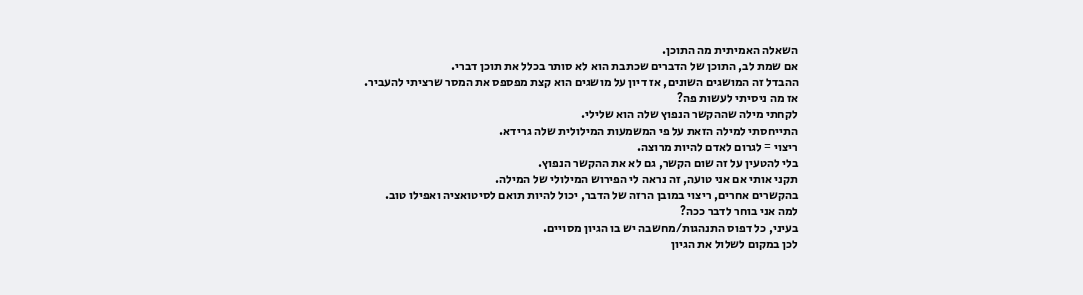השאלה האמיתית מה התוכן.
אם שמת לב, התוכן של הדברים שכתבת הוא לא סותר בכלל את תוכן דברי.
ההבדל זה המושגים השונים, אז דיון על מושגים הוא קצת מפספס את המסר שרציתי להעביר.
אז מה ניסיתי לעשות פה?
לקחתי מילה שההקשר הנפוץ שלה הוא שלילי.
התייחסתי למילה הזאת על פי המשמעות המילולית שלה גרידא.
ריצוי = לגרום לאדם להיות מרוצה.
בלי להטעין על זה שום הקשר, גם לא את ההקשר הנפוץ.
תקני אותי אם אני טועה, זה נראה לי הפירוש המילולי של המילה.
בהקשרים אחרים, ריצוי במובן הרזה של הדבר, יכול להיות תואם לסיטואציה ואפילו טוב.
למה אני בוחר לדבר ככה?
בעיני, כל דפוס התנהגות/מחשבה יש בו הגיון מסויים.
לכן במקום לשלול את הגיון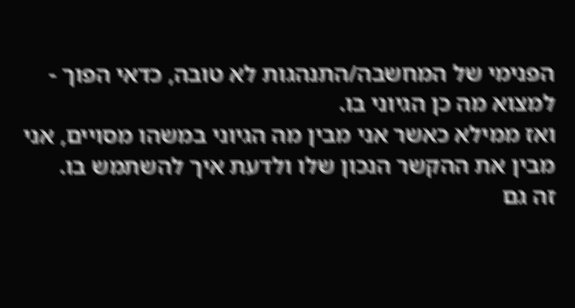הפנימי של המחשבה/התנהגות לא טובה, כדאי הפוך - למצוא מה כן הגיוני בו.
ואז ממילא כאשר אני מבין מה הגיוני במשהו מסויים, אני מבין את ההקשר הנכון שלו ולדעת איך להשתמש בו.
זה גם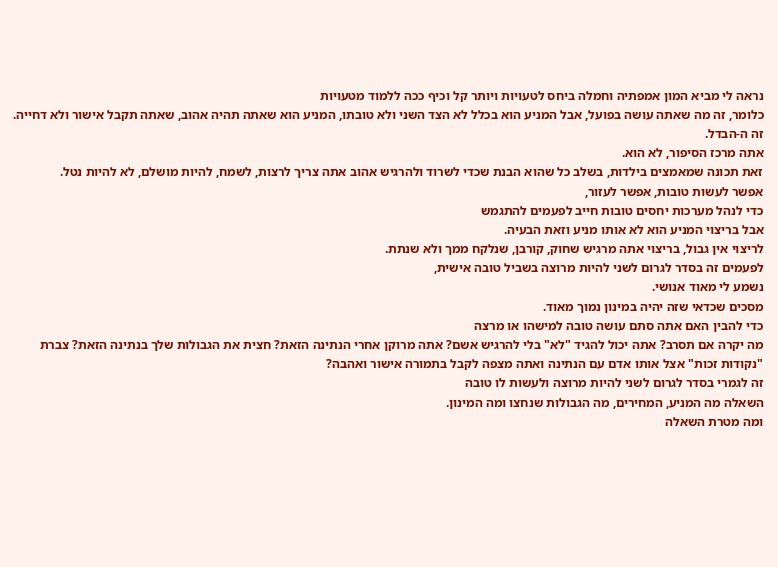נראה לי מביא המון אמפתיה וחמלה ביחס לטעויות ויותר קל וכיף ככה ללמוד מטעויות
כלומר, זה מה שאתה עושה בפועל, אבל המניע הוא בכלל לא הצד השני ולא טובתו, המניע הוא שאתה תהיה אהוב, שאתה תקבל אישור ולא דחייה.
זה ה-הבדל.
אתה מרכז הסיפור, לא הוא.
זאת תכונה שמאמצים בילדות, בשלב כל שהוא הבנת שכדי לשרוד ולהרגיש אהוב אתה צריך לרצות, לשמח, להיות מושלם, לא להיות נטל.
אפשר לעשות טובות, אפשר לעזור,
כדי לנהל מערכות יחסים טובות חייב לפעמים להתגמש
אבל בריצוי המניע הוא לא אותו מניע וזאת הבעיה.
לריצוי אין גבול, בריצוי אתה מרגיש שחוק, קורבן, שנלקח ממך ולא שנתת.
לפעמים זה בסדר לגרום לשני להיות מרוצה בשביל טובה אישית,
נשמע לי מאוד אנושי.
מסכים שכדאי שזה יהיה במינון נמוך מאוד.
כדי להבין האם אתה סתם עושה טובה למישהו או מרצה
מה יקרה אם תסרב? אתה יכול להגיד "לא" בלי להרגיש אשם? אתה מרוקן אחרי הנתינה הזאת? חצית את הגבולות שלך בנתינה הזאת? צברת "נקודות זכות" אצל אותו אדם עם הנתינה ואתה מצפה לקבל בתמורה אישור ואהבה?
זה לגמרי בסדר לגרום לשני להיות מרוצה ולעשות לו טובה
השאלה מה המניע, המחירים, מה הגבולות שנחצו ומה המינון.
ומה מטרת השאלה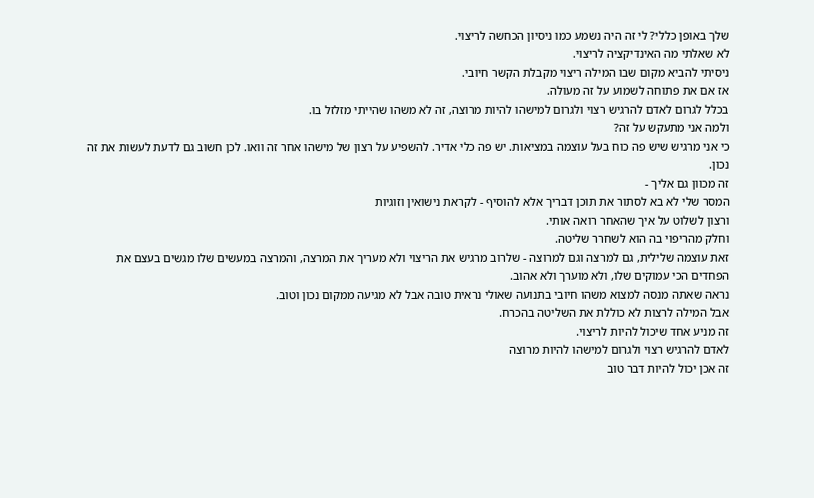שלך באופן כללי? לי זה היה נשמע כמו ניסיון הכחשה לריצוי.
לא שאלתי מה האינדיקציה לריצוי.
ניסיתי להביא מקום שבו המילה ריצוי מקבלת הקשר חיובי.
אז אם את פתוחה לשמוע על זה מעולה.
בכלל לגרום לאדם להרגיש רצוי ולגרום למישהו להיות מרוצה, זה לא משהו שהייתי מזלזל בו.
ולמה אני מתעקש על זה?
כי אני מרגיש שיש פה כוח בעל עוצמה במציאות. יש פה כלי אדיר. להשפיע על רצון של מישהו אחר זה וואו. לכן חשוב גם לדעת לעשות את זה נכון.
זה מכוון גם אליך -
המסר שלי לא בא לסתור את תוכן דבריך אלא להוסיף - לקראת נישואין וזוגיות
ורצון לשלוט על איך שהאחר רואה אותי.
וחלק מהריפוי בה הוא לשחרר שליטה.
זאת עוצמה שלילית, גם למרצה וגם למרוצה - שלרוב מרגיש את הריצוי ולא מעריך את המרצה, והמרצה במעשים שלו מגשים בעצם את הפחדים הכי עמוקים שלו, ולא מוערך ולא אהוב.
נראה שאתה מנסה למצוא משהו חיובי בתנועה שאולי נראית טובה אבל לא מגיעה ממקום נכון וטוב.
אבל המילה לרצות לא כוללת את השליטה בהכרח.
זה מניע אחד שיכול להיות לריצוי.
לאדם להרגיש רצוי ולגרום למישהו להיות מרוצה
זה אכן יכול להיות דבר טוב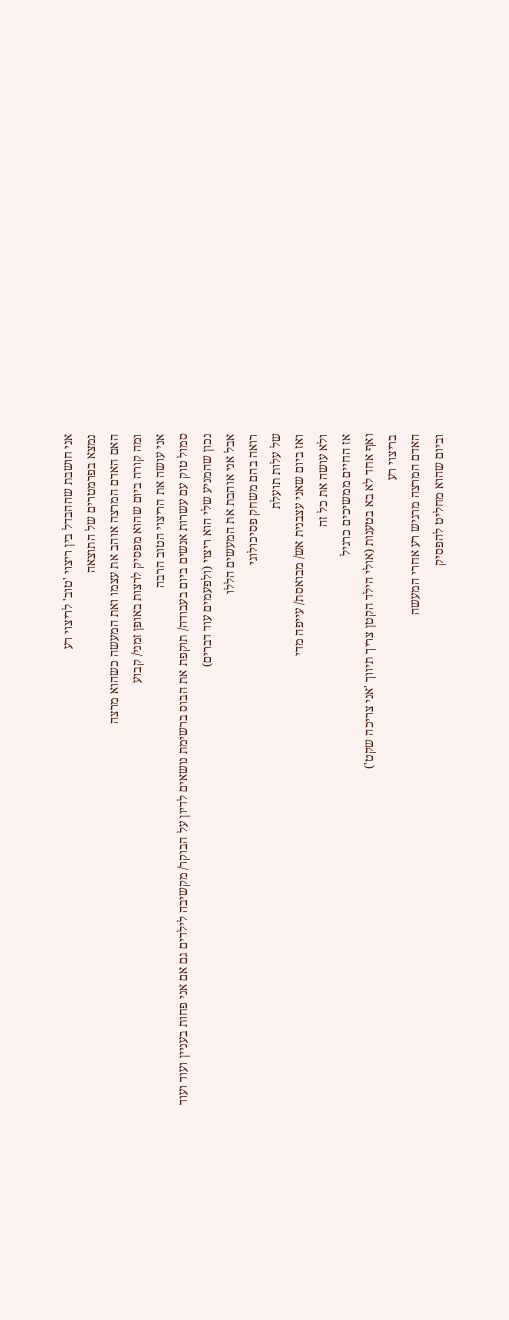אני חושבת שההבדל בין ריצוי 'טוב' לריצוי רע
נמצא בפרמטרים של התוצאה
האם האדם המרצה אוהב את עצמו ואת המעשה כשהוא מרצה
ומה קורה ביום שהוא מפסיק לרצות באופן זמני/ קבוע
אני עושה את הריצוי הטוב הרבה
סמול טוק עם עשרות אנשים ביום בעבודה/ תוקפת את הבוס ברשימת נושאים לדיון על הבוקר/ מקשיבה לילדים גם אם אני פחות בעניין ועוד ועוד
נכון שהמניע שלי הוא ריצוי (ולפעמים עוד דברים)
אבל אני אוהבת את המעשים הללו
רואה בהם משחק פסיכולוגי
של עלות תועלת
ואז ביום שאני עצבנית אש/ מבואסת/ עייפה מדי
ולא עושה את כל זה
אז החיים ממשיכים כרגיל
ואף אחד לא בא בטענות (אולי הילד הקטן צריך תיווך 'אני צריכה שקט')
בריצוי רע
האדם המרצה מרגיש רע אחרי המעשה
וביום שהוא מחליט להפסיק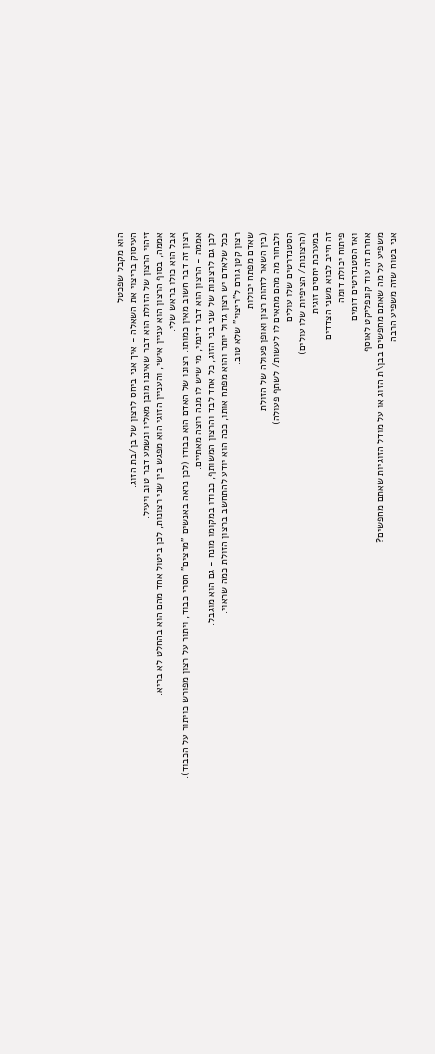הוא מקבל שפכטל
העיסוק בריצוי את השאלה - איך אני ביחס לרצון של בן/בת הזוג.
זיהוי הרצון של הזולת הוא דבר שאיננו מובן מאליו ונשמע דבר טוב ויעיל.
אממה, בסוף הרצון הוא עניין אישי, והעניין הזוגי הוא מפגש בין שני רצונות, לכן ביטול אחד מהם הוא בהחלט לא בריא.
אבל הוא כולו בראש שלי.
רצון זה דבר חשוב מאין כמותו. רצונו של האדם הוא כבודו (לכן נראה באנשים "מרצים" חסרי כבוד, ויתור על רצון מפורש כויתור על הכבוד).
אממה - הרצון הוא דבר דינמי, מי שיש לו מנה רוצה מאתיים.
לכן גם לרצונות של שני בני הזוג, כל אחד לבד והרצון המשותף, כבודו במקומו מונח - גם הוא מוגבל.
ככל שלאדם יש רצון גדול יותר והוא מפתח אותו, ככה הוא יודע להתחשב ברצון הזולת כמה שראוי.
רצון קטן גורם ל"ריצוי" שלא טוב.
שאדם מפתח יכולות
(בין השאר לזהות רצון ואופן פעולה של הזולת
ולבחור מה מהם מתאים לו לעשות/ לשתף פעולה)
הסטנדרטים שלו עולים
(הרצונות/ הציפיות שלו עולים)
במערכת יחסים זוגית
זה חייב לבוא משני הצדדים
פיתוח יכולת דומה
ואז הסטנדרטים דומים
אחרת זה עוד קונפליקט לאוסף
משפיע על מה שאתם מחפשים בבן\ת הזוג או על מודל הזוגיות שאתם מחפשים?
אני בטוח שזה משפיע הרבה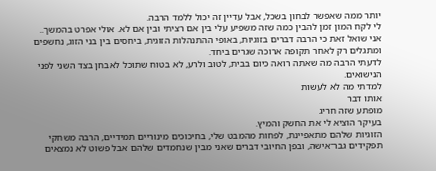יותר ממה שאפשר לבחון בשכל, אבל עדיין זה יכול ללמד הרבה.
לי לקח המון זמן להבין כמה שזה משפיע עלי בין אם רציתי ובין אם לא. אולי אפרט בהמשך..
אני שואל זאת כי הרבה דברים בזוגיות, באופי ההתנהלות הזוגית, ביחסים בין בני הזוג, נחשפים ומתגלים רק לאחר תקופה ארוכה שגרים ביחד.
לדעתי הרבה מה שאתה רואה כיום בבית, לטוב ולרע, לא בטוח שתוכל לאבחן בצד השני לפני הנישואים.
למדתי מה לא לעשות
אותו דבר
מופתע שזה חריג
בעיקר הוציא לי את החשק והמיץ.
הזוגיות שלהם מתאפיינת, לפחות מהמבט שלי, בחיכוכים מינוריים תמידיים, הרבה משחקי תפקידים גבר־אישה, ובפן החיובי דברים שאני מבין שנחמדים שלהם אבל פשוט לא נמצאים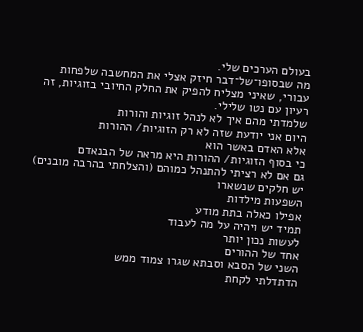בעולם הערכים שלי.
מה שבסופו־של־דבר חיזק אצלי את המחשבה שלפחות עבורי, שאיני מצליח להפיק את החלק החיובי בזוגיות, זה רעיון עם נטו שלילי.
שלמדתי מהם איך לא לנהל זוגיות והורות
היום אני יודעת שזה לא רק הזוגיות/ ההורות
אלא האדם באשר הוא
כי בסוף הזוגיות/ ההורות היא מראה של הבנאדם
גם אם לא רציתי להתנהל כמוהם (והצלחתי בהרבה מובנים)
יש חלקים שנשארו
השפעות מילדות
אפילו כאלה בתת מודע
תמיד יש ויהיה על מה לעבוד
לעשות נכון יותר
אחד של ההורים
השני של הסבא וסבתא שגרו צמוד ממש
הדתדלתי לקחת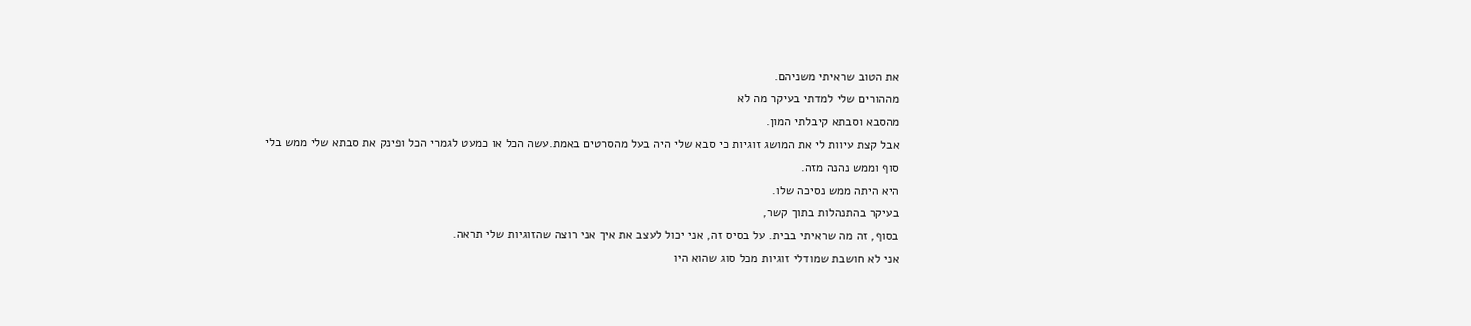את הטוב שראיתי משניהם.
מההורים שלי למדתי בעיקר מה לא
מהסבא וסבתא קיבלתי המון.
אבל קצת עיוות לי את המושג זוגיות כי סבא שלי היה בעל מהסרטים באמת.עשה הכל או כמעט לגמרי הכל ופינק את סבתא שלי ממש בלי סוף וממש נהנה מזה.
היא היתה ממש נסיכה שלו.
בעיקר בהתנהלות בתוך קשר,
בסוף, זה מה שראיתי בבית. על בסיס זה, אני יכול לעצב את איך אני רוצה שהזוגיות שלי תראה.
אני לא חושבת שמודלי זוגיות מכל סוג שהוא היו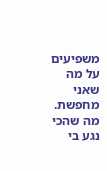משפיעים על מה שאני מחפשת.
מה שהכי נגע בי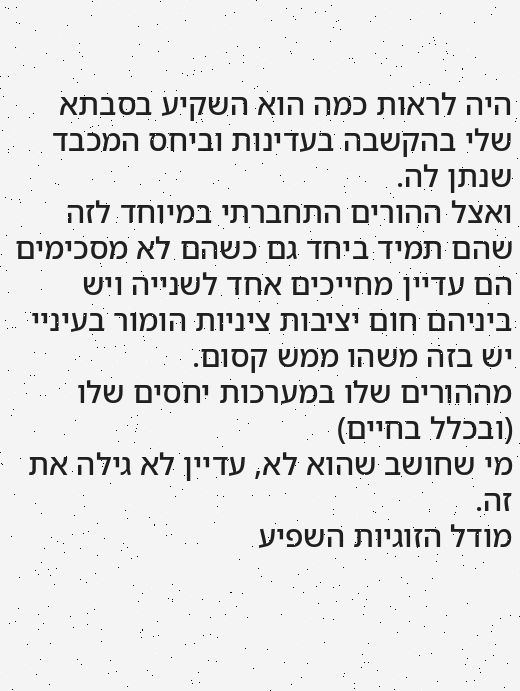היה לראות כמה הוא השקיע בסבתא שלי בהקשבה בעדינות וביחס המכבד שנתן לה.
ואצל ההורים התחברתי במיוחד לזה שהם תמיד ביחד גם כשהם לא מסכימים הם עדיין מחייכים אחד לשנייה ויש ביניהם חום יציבות ציניות הומור בעיניי יש בזה משהו ממש קסום.
מההורים שלו במערכות יחסים שלו (ובכלל בחיים)
מי שחושב שהוא לא, עדיין לא גילה את זה.
מודל הזוגיות השפיע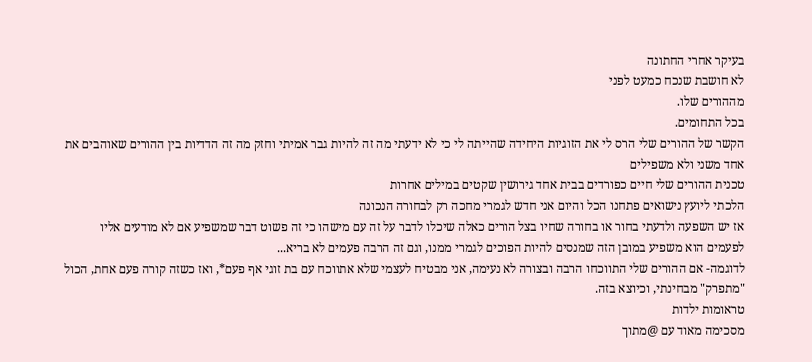בעיקר אחרי החתונה
לא חושבת שנכח כמעט לפני
מההורים שלו.
בכל התחומים.
הקשר של ההורים שלי הרס לי את הזוגיות היחידה שהייתה לי כי לא ידעתי מה זה להיות גבר אמיתי וחזק מה זה הדדיות בין ההורים שאוהבים את אחד משני ולא משפילים
טכנית ההורים שלי חיים כפורדים בבית אחד גירושין שקטים במילים אחרות
הלכתי ליועץ נישואים פתחנו הכל והיום אני חדש לגמרי מחכה רק לבחורה הנכונה
אז יש השפעה ולדעתי בחור או בחורה שחיו בצל הורים כאלה שיכלו לדבר על זה עם מישהו כי זה פשוט דבר שמשפיע אם לא מודעים אליו
לפעמים הוא משפיע במובן הזה שמנסים להיות הפוכים לגמרי ממנו, וגם זה הרבה פעמים לא בריא...
לדוגמה- אם ההורים שלי התווכחו הרבה ובצורה לא נעימה, אני מבטיח לעצמי שלא אתווכח עם בת זוגי אף פעם*, ואז כשזה קורה פעם אחת, הכול "מתפרק" מבחינתי, וכיוצא בזה.
טראומות ילדות
מסכימה מאוד עם @מתוך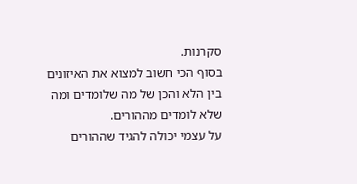סקרנות.
בסוף הכי חשוב למצוא את האיזונים בין הלא והכן של מה שלומדים ומה שלא לומדים מההורים.
על עצמי יכולה להגיד שההורים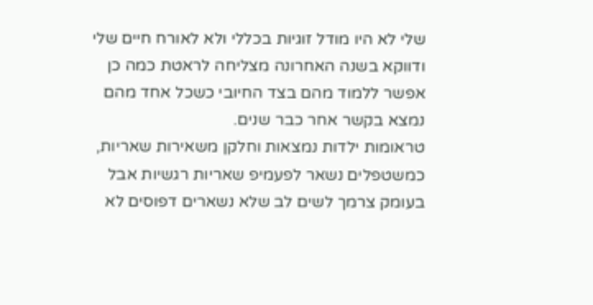שלי לא היו מודל זוגיות בכללי ולא לאורח חיים שלי ודווקא בשנה האחרונה מצליחה לראטת כמה כן אפשר ללמוד מהם בצד החיובי כשכל אחד מהם נמצא בקשר אחר כבר שנים.
טראומות ילדות נמצאות וחלקן משאירות שאריות, כמשטפלים נשאר לפעמיפ שאריות רגשיות אבל בעומק צרמך לשים לב שלא נשארים דפוסים לא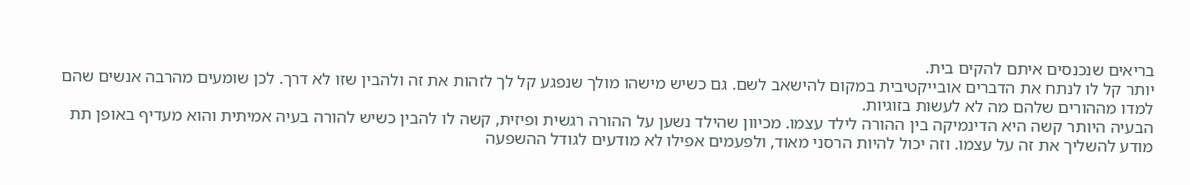בריאים שנכנסים איתם להקים בית.
יותר קל לו לנתח את הדברים אובייקטיבית במקום להישאב לשם. גם כשיש מישהו מולך שנפגע קל לך לזהות את זה ולהבין שזו לא דרך. לכן שומעים מהרבה אנשים שהם למדו מההורים שלהם מה לא לעשות בזוגיות.
הבעיה היותר קשה היא הדינמיקה בין ההורה לילד עצמו. מכיוון שהילד נשען על ההורה רגשית ופיזית, קשה לו להבין כשיש להורה בעיה אמיתית והוא מעדיף באופן תת מודע להשליך את זה על עצמו. וזה יכול להיות הרסני מאוד, ולפעמים אפילו לא מודעים לגודל ההשפעה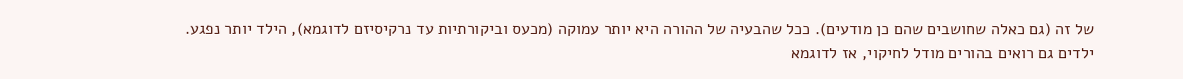של זה (גם כאלה שחושבים שהם כן מודעים). ככל שהבעיה של ההורה היא יותר עמוקה (מכעס וביקורתיות עד נרקיסיזם לדוגמא), הילד יותר נפגע.
ילדים גם רואים בהורים מודל לחיקוי, אז לדוגמא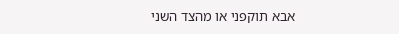אבא תוקפני או מהצד השני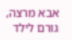אבא מרצה, גורם לילד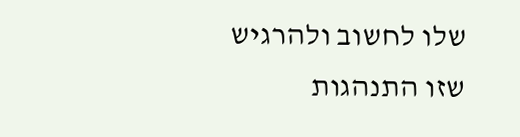שלו לחשוב ולהרגיש שזו התנהגות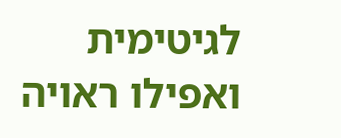לגיטימית ואפילו ראויה